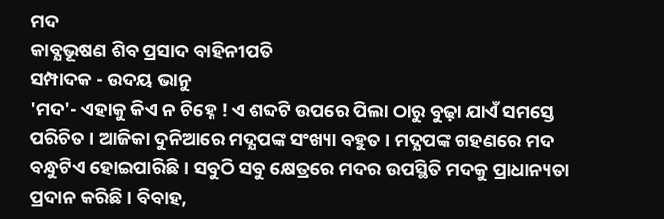ମଦ
କାବ୍ଯଭୂଷଣ ଶିବ ପ୍ରସାଦ ବାହିନୀପତି
ସମ୍ପାଦକ - ଉଦୟ ଭାନୁ
'ମଦ'- ଏହାକୁ କିଏ ନ ଚିହ୍ନେ ! ଏ ଶବ୍ଦଟି ଉପରେ ପିଲା ଠାରୁ ବୁଢ଼ା ଯାଏଁ ସମସ୍ତେ ପରିଚିତ । ଆଜିକା ଦୁନିଆରେ ମଦ୍ଯପଙ୍କ ସଂଖ୍ୟା ବହୁତ । ମଦ୍ଯପଙ୍କ ଗହଣରେ ମଦ ବନ୍ଧୁଟିଏ ହୋଇପାରିଛି । ସବୁଠି ସବୁ କ୍ଷେତ୍ରରେ ମଦର ଉପସ୍ଥିତି ମଦକୁ ପ୍ରାଧାନ୍ୟତା ପ୍ରଦାନ କରିଛି । ବିବାହ,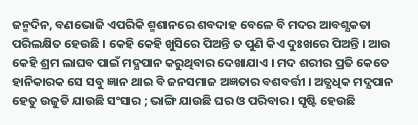ଜନ୍ମଦିନ, ବଣଭୋଜି ଏପରିକି ଶ୍ମଶାନରେ ଶବଦାହ ବେଳେ ବି ମଦର ଆବଶ୍ଯକତା ପରିଲକ୍ଷିତ ହେଉଛି । କେହି କେହି ଖୁସିରେ ପିଅନ୍ତି ତ ପୁଣି କିଏ ଦୁଃଖରେ ପିଅନ୍ତି । ଆଉ କେହି ଶ୍ରମ ଲାଘବ ପାଇଁ ମଦ୍ଯପାନ କରୁଥିବାର ଦେଖାଯାଏ । ମଦ ଶରୀର ପ୍ରତି କେତେ ହାନିକାରକ ସେ ସବୁ ଜ୍ଞାନ ଥାଇ ବି ଜନସମାଜ ଅଜ୍ଞତାର ବଶବର୍ତ୍ତୀ । ଅତ୍ଯଧିକ ମଦ୍ଯପାନ ହେତୁ ଉଜୁଡି ଯାଉଛି ସଂସାର ; ଭାଙ୍ଗି ଯାଉଛି ଘର ଓ ପରିବାର । ସୃଷ୍ଟି ହେଉଛି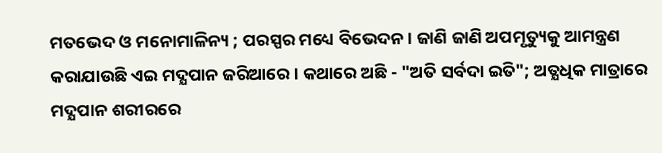ମତଭେଦ ଓ ମନୋମାଳିନ୍ୟ ; ପରସ୍ପର ମଧ୍ୟେ ବିଭେଦନ । ଜାଣି ଜାଣି ଅପମୃତ୍ୟୁକୁ ଆମନ୍ତ୍ରଣ କରାଯାଉଛି ଏଇ ମଦ୍ଯପାନ ଜରିଆରେ । କଥାରେ ଅଛି - "ଅତି ସର୍ବଦା ଇତି"; ଅତ୍ଯଧିକ ମାତ୍ରାରେ ମଦ୍ଯପାନ ଶରୀରରେ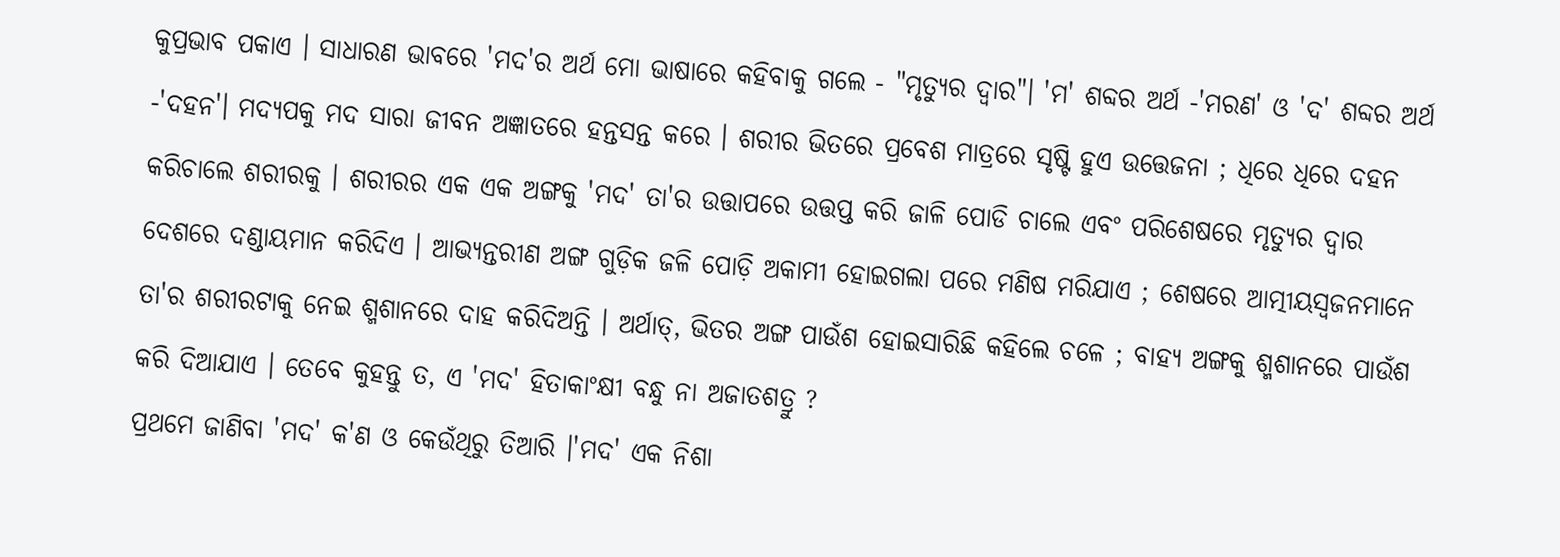କୁପ୍ରଭାବ ପକାଏ । ସାଧାରଣ ଭାବରେ 'ମଦ'ର ଅର୍ଥ ମୋ ଭାଷାରେ କହିବାକୁ ଗଲେ - "ମୃତ୍ୟୁର ଦ୍ବାର"। 'ମ' ଶବ୍ଦର ଅର୍ଥ -'ମରଣ' ଓ 'ଦ' ଶବ୍ଦର ଅର୍ଥ -'ଦହନ'। ମଦ୍ଯପକୁ ମଦ ସାରା ଜୀବନ ଅଜ୍ଞାତରେ ହନ୍ତସନ୍ତ କରେ । ଶରୀର ଭିତରେ ପ୍ରବେଶ ମାତ୍ରରେ ସୃଷ୍ଟି ହୁଏ ଉତ୍ତେଜନା ; ଧିରେ ଧିରେ ଦହନ କରିଚାଲେ ଶରୀରକୁ । ଶରୀରର ଏକ ଏକ ଅଙ୍ଗକୁ 'ମଦ' ତା'ର ଉତ୍ତାପରେ ଉତ୍ତପ୍ତ କରି ଜାଳି ପୋଡି ଚାଲେ ଏବଂ ପରିଶେଷରେ ମୃତ୍ୟୁର ଦ୍ବାର ଦେଶରେ ଦଣ୍ଡାୟମାନ କରିଦିଏ । ଆଭ୍ୟନ୍ତରୀଣ ଅଙ୍ଗ ଗୁଡ଼ିକ ଜଳି ପୋଡ଼ି ଅକାମୀ ହୋଇଗଲା ପରେ ମଣିଷ ମରିଯାଏ ; ଶେଷରେ ଆତ୍ମୀୟସ୍ବଜନମାନେ ତା'ର ଶରୀରଟାକୁ ନେଇ ଶ୍ମଶାନରେ ଦାହ କରିଦିଅନ୍ତି । ଅର୍ଥାତ୍, ଭିତର ଅଙ୍ଗ ପାଉଁଶ ହୋଇସାରିଛି କହିଲେ ଚଳେ ; ବାହ୍ଯ ଅଙ୍ଗକୁ ଶ୍ମଶାନରେ ପାଉଁଶ କରି ଦିଆଯାଏ । ତେବେ କୁହନ୍ତୁ ତ, ଏ 'ମଦ' ହିତାକାଂକ୍ଷୀ ବନ୍ଧୁ ନା ଅଜାତଶତ୍ରୁ ?
ପ୍ରଥମେ ଜାଣିବା 'ମଦ' କ'ଣ ଓ କେଉଁଥିରୁ ତିଆରି ।'ମଦ' ଏକ ନିଶା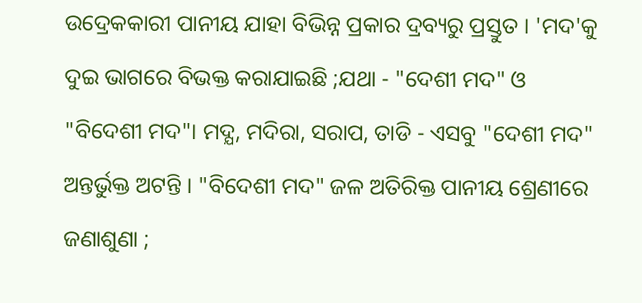ଉଦ୍ରେକକାରୀ ପାନୀୟ ଯାହା ବିଭିନ୍ନ ପ୍ରକାର ଦ୍ରବ୍ୟରୁ ପ୍ରସ୍ତୁତ । 'ମଦ'କୁ ଦୁଇ ଭାଗରେ ବିଭକ୍ତ କରାଯାଇଛି ;ଯଥା - "ଦେଶୀ ମଦ" ଓ "ବିଦେଶୀ ମଦ"। ମଦ୍ଯ, ମଦିରା, ସରାପ, ତାଡି - ଏସବୁ "ଦେଶୀ ମଦ" ଅନ୍ତର୍ଭୁକ୍ତ ଅଟନ୍ତି । "ବିଦେଶୀ ମଦ" ଜଳ ଅତିରିକ୍ତ ପାନୀୟ ଶ୍ରେଣୀରେ ଜଣାଶୁଣା ;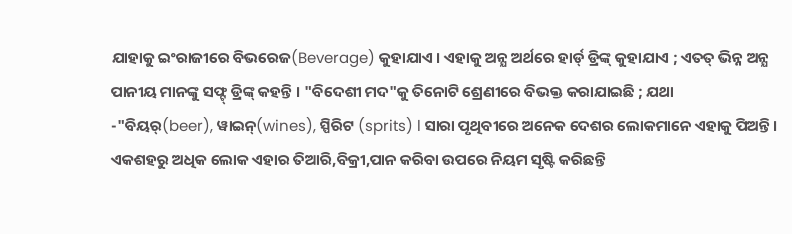ଯାହାକୁ ଇଂରାଜୀରେ ବିଭରେଜ(Beverage) କୁହାଯାଏ । ଏହାକୁ ଅନ୍ଯ ଅର୍ଥରେ ହାର୍ଡ୍ ଡ୍ରିଙ୍କ୍ କୁହାଯାଏ ; ଏତତ୍ ଭିନ୍ନ ଅନ୍ଯ ପାନୀୟ ମାନଙ୍କୁ ସଫ୍ଟ୍ ଡ୍ରିଙ୍କ୍ କହନ୍ତି । "ବିଦେଶୀ ମଦ"କୁ ତିନୋଟି ଶ୍ରେଣୀରେ ବିଭକ୍ତ କରାଯାଇଛି ; ଯଥା -"ବିୟର୍(beer), ୱାଇନ୍(wines), ସ୍ପିରିଟ (sprits) l ସାରା ପୃଥିବୀରେ ଅନେକ ଦେଶର ଲୋକମାନେ ଏହାକୁ ପିଅନ୍ତି । ଏକଶହରୁ ଅଧିକ ଲୋକ ଏହାର ତିଆରି,ବିକ୍ରୀ,ପାନ କରିବା ଉପରେ ନିୟମ ସୃଷ୍ଟି କରିଛନ୍ତି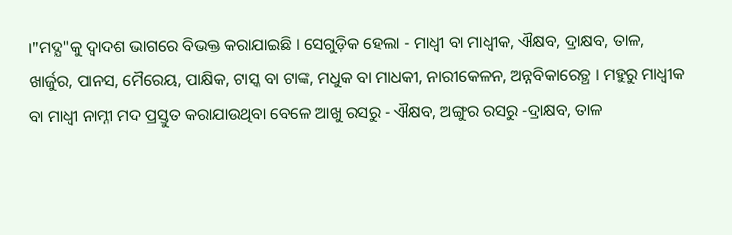।"ମଦ୍ଯ"କୁ ଦ୍ବାଦଶ ଭାଗରେ ବିଭକ୍ତ କରାଯାଇଛି । ସେଗୁଡ଼ିକ ହେଲା - ମାଧ୍ବୀ ବା ମାଧ୍ବୀକ, ଐକ୍ଷବ, ଦ୍ରାକ୍ଷବ, ତାଳ, ଖାର୍ଜୁର, ପାନସ, ମୈରେୟ, ପାକ୍ଷିକ, ଟାସ୍କ ବା ଟାଙ୍କ, ମଧୁକ ବା ମାଧକୀ, ନାରୀକେଳନ, ଅନ୍ନବିକାରେତ୍ଥ । ମହୁରୁ ମାଧ୍ବୀକ ବା ମାଧ୍ବୀ ନାମ୍ନୀ ମଦ ପ୍ରସ୍ତୁତ କରାଯାଉଥିବା ବେଳେ ଆଖୁ ରସରୁ - ଐକ୍ଷବ, ଅଙ୍ଗୁର ରସରୁ -ଦ୍ରାକ୍ଷବ, ତାଳ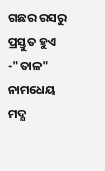ଗଛର ରସରୁ ପ୍ରସ୍ତୁତ ହୁଏ -"ତାଳ" ନାମଧେୟ ମଦ୍ଯ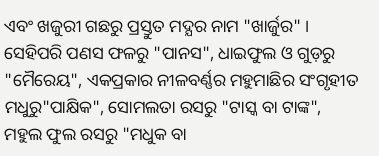ଏବଂ ଖଜୁରୀ ଗଛରୁ ପ୍ରସ୍ତୁତ ମଦ୍ଯର ନାମ "ଖାର୍ଜୁର" । ସେହିପରି ପଣସ ଫଳରୁ "ପାନସ", ଧାଇଫୁଲ ଓ ଗୁଡ଼ରୁ "ମୈରେୟ", ଏକପ୍ରକାର ନୀଳବର୍ଣ୍ଣର ମହୁମାଛିର ସଂଗୃହୀତ ମଧୁରୁ"ପାକ୍ଷିକ", ସୋମଲତା ରସରୁ "ଟାସ୍କ ବା ଟାଙ୍କ", ମହୁଲ ଫୁଲ ରସରୁ "ମଧୁକ ବା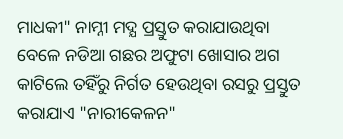ମାଧକୀ" ନାମ୍ନୀ ମଦ୍ଯ ପ୍ରସ୍ତୁତ କରାଯାଉଥିବା ବେଳେ ନଡିଆ ଗଛର ଅଫୁଟା ଖୋସାର ଅଗ କାଟିଲେ ତହିଁରୁ ନିର୍ଗତ ହେଉଥିବା ରସରୁ ପ୍ରସ୍ତୁତ କରାଯାଏ "ନାରୀକେଳନ"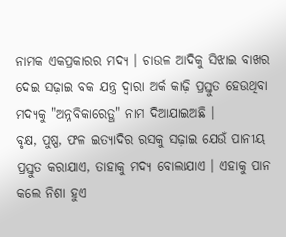ନାମକ ଏକପ୍ରକାରର ମଦ୍ଯ । ଚାଉଳ ଆଦିକୁ ସିଝାଇ ବାଖର ଦେଇ ସଢ଼ାଇ ବକ ଯନ୍ତ୍ର ଦ୍ବାରା ଅର୍କ କାଢ଼ି ପ୍ରସ୍ତୁତ ହେଉଥିବା ମଦ୍ଯକୁ "ଅନ୍ନବିକାରେତ୍ଥ" ନାମ ଦିଆଯାଇଅଛି ।
ବୃକ୍ଷ, ପୁଷ୍ପ, ଫଳ ଇତ୍ଯାଦିର ରସକୁ ସଢ଼ାଇ ଯେଉଁ ପାନୀୟ ପ୍ରସ୍ତୁତ କରାଯାଏ, ତାହାକୁ ମଦ୍ଯ ବୋଲାଯାଏ । ଏହାକୁ ପାନ କଲେ ନିଶା ହୁଏ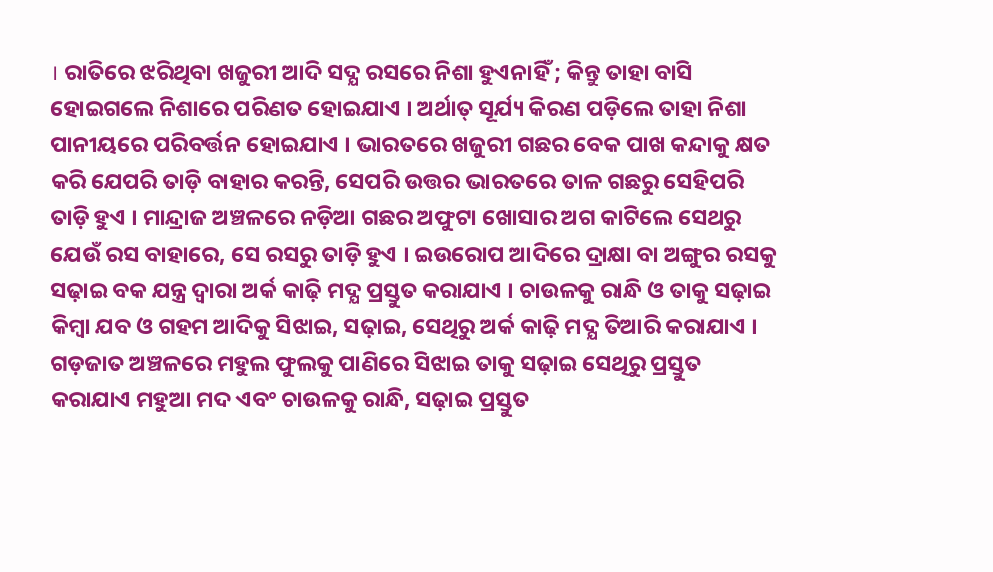। ରାତିରେ ଝରିଥିବା ଖଜୁରୀ ଆଦି ସଦ୍ଯ ରସରେ ନିଶା ହୁଏନାହିଁ ; କିନ୍ତୁ ତାହା ବାସି ହୋଇଗଲେ ନିଶାରେ ପରିଣତ ହୋଇଯାଏ । ଅର୍ଥାତ୍ ସୂର୍ଯ୍ୟ କିରଣ ପଡ଼ିଲେ ତାହା ନିଶା ପାନୀୟରେ ପରିବର୍ତ୍ତନ ହୋଇଯାଏ । ଭାରତରେ ଖଜୁରୀ ଗଛର ବେକ ପାଖ କନ୍ଦାକୁ କ୍ଷତ କରି ଯେପରି ତାଡ଼ି ବାହାର କରନ୍ତି, ସେପରି ଉତ୍ତର ଭାରତରେ ତାଳ ଗଛରୁ ସେହିପରି ତାଡ଼ି ହୁଏ । ମାନ୍ଦ୍ରାଜ ଅଞ୍ଚଳରେ ନଡ଼ିଆ ଗଛର ଅଫୁଟା ଖୋସାର ଅଗ କାଟିଲେ ସେଥରୁ ଯେଉଁ ରସ ବାହାରେ, ସେ ରସରୁ ତାଡ଼ି ହୁଏ । ଇଉରୋପ ଆଦିରେ ଦ୍ରାକ୍ଷା ବା ଅଙ୍ଗୁର ରସକୁ ସଢ଼ାଇ ବକ ଯନ୍ତ୍ର ଦ୍ବାରା ଅର୍କ କାଢ଼ି ମଦ୍ଯ ପ୍ରସ୍ତୁତ କରାଯାଏ । ଚାଉଳକୁ ରାନ୍ଧି ଓ ତାକୁ ସଢ଼ାଇ କିମ୍ବା ଯବ ଓ ଗହମ ଆଦିକୁ ସିଝାଇ, ସଢ଼ାଇ, ସେଥିରୁ ଅର୍କ କାଢ଼ି ମଦ୍ଯ ତିଆରି କରାଯାଏ । ଗଡ଼ଜାତ ଅଞ୍ଚଳରେ ମହୁଲ ଫୁଲକୁ ପାଣିରେ ସିଝାଇ ତାକୁ ସଢ଼ାଇ ସେଥିରୁ ପ୍ରସ୍ତୁତ କରାଯାଏ ମହୁଆ ମଦ ଏବଂ ଚାଉଳକୁ ରାନ୍ଧି, ସଢ଼ାଇ ପ୍ରସ୍ତୁତ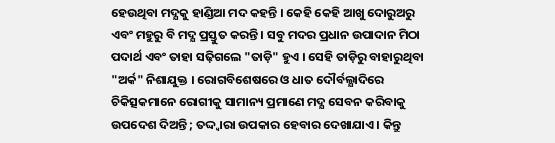ହେଉଥିବା ମଦ୍ଯକୁ ହାଣ୍ଡିଆ ମଦ କହନ୍ତି । କେହି କେହି ଆଖୁ ଦୋରୁଅରୁ ଏବଂ ମହୁରୁ ବି ମଦ୍ଯ ପ୍ରସ୍ତୁତ କରନ୍ତି । ସବୁ ମଦର ପ୍ରଧାନ ଉପାଦାନ ମିଠା ପଦାର୍ଥ ଏବଂ ତାହା ସଢ଼ିଗଲେ "ତାଡ଼ି" ହୁଏ । ସେହି ତାଡ଼ିରୁ ବାହାରୁଥିବା "ଅର୍କ" ନିଶାଯୁକ୍ତ । ରୋଗବିଶେଷରେ ଓ ଧାତ ଦୌର୍ବଲ୍ଯାଦିରେ ଚିକିତ୍ସକମାନେ ରୋଗୀକୁ ସାମାନ୍ୟ ପ୍ରମାଣେ ମଦ୍ଯ ସେବନ କରିବାକୁ ଉପଦେଶ ଦିଅନ୍ତି ; ତଦ୍ଦ୍ୱାରା ଉପକାର ହେବାର ଦେଖାଯାଏ । କିନ୍ତୁ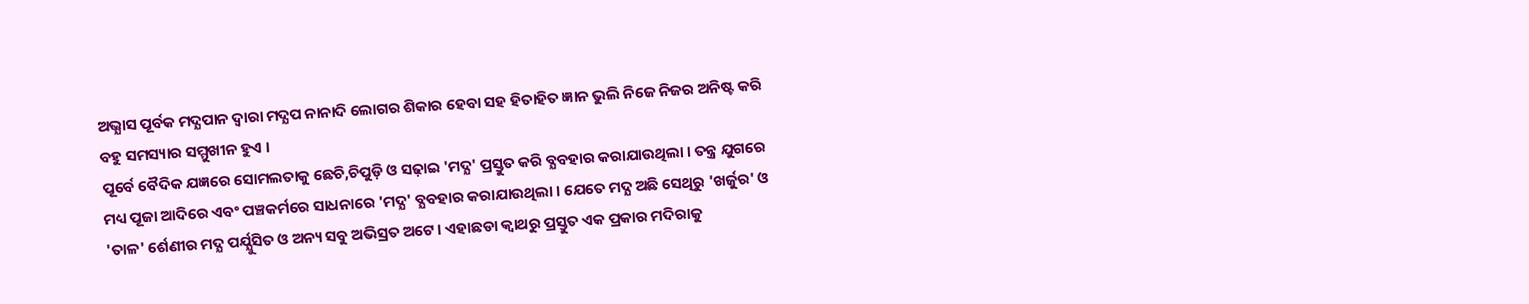ଅଭ୍ଯାସ ପୂର୍ବକ ମଦ୍ଯପାନ ଦ୍ବାରା ମଦ୍ଯପ ନାନାଦି ଲୋଗର ଶିକାର ହେବା ସହ ହିତାହିତ ଜ୍ଞାନ ଭୁଲି ନିଜେ ନିଜର ଅନିଷ୍ଟ କରି ବହୁ ସମସ୍ୟାର ସମ୍ମୁଖୀନ ହୁଏ ।
ପୂର୍ବେ ବୈଦିକ ଯଜ୍ଞରେ ସୋମଲତାକୁ ଛେଚି,ଚିପୁଡ଼ି ଓ ସଢ଼ାଇ 'ମଦ୍ଯ' ପ୍ରସ୍ତୁତ କରି ବ୍ଯବହାର କରାଯାଉଥିଲା । ତନ୍ତ୍ର ଯୁଗରେ ମଧ୍ୟ ପୂଜା ଆଦିରେ ଏବଂ ପଞ୍ଚକର୍ମରେ ସାଧନାରେ 'ମଦ୍ଯ' ବ୍ଯବହାର କରାଯାଉଥିଲା । ଯେତେ ମଦ୍ଯ ଅଛି ସେଥିରୁ 'ଖର୍ଜୁର' ଓ 'ତାଳ' ର୍ଶେଣୀର ମଦ୍ଯ ପର୍ଯ୍ଯୁସିତ ଓ ଅନ୍ୟ ସବୁ ଅଭିସ୍ରତ ଅଟେ । ଏହାଛଡା କ୍ବାଥରୁ ପ୍ରସ୍ତୁତ ଏକ ପ୍ରକାର ମଦିରାକୁ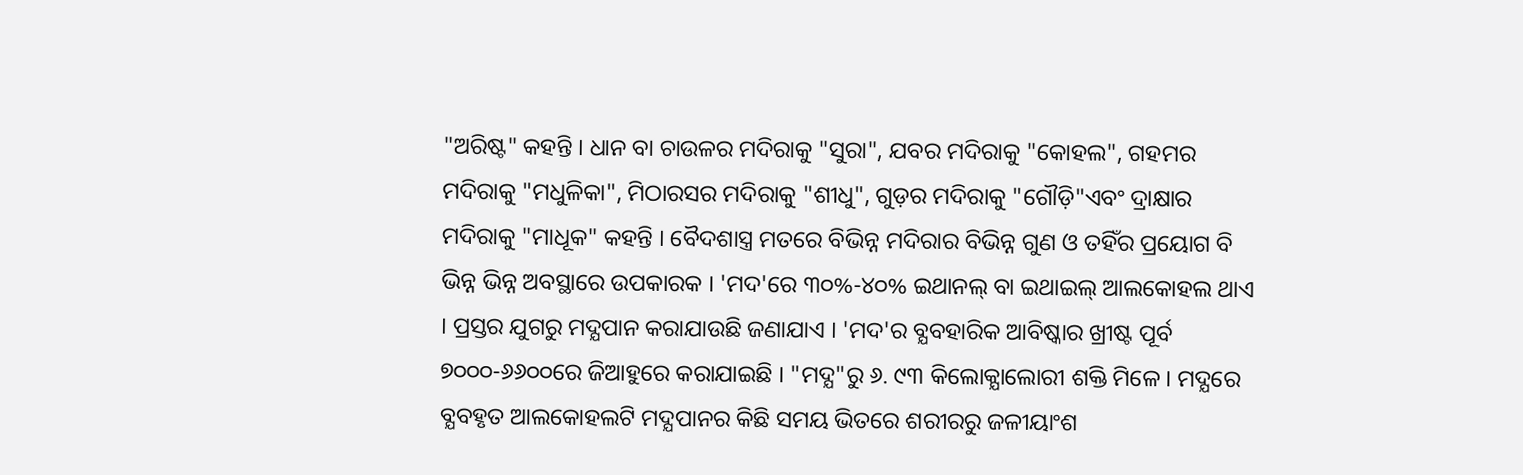"ଅରିଷ୍ଟ" କହନ୍ତି । ଧାନ ବା ଚାଉଳର ମଦିରାକୁ "ସୁରା", ଯବର ମଦିରାକୁ "କୋହଲ", ଗହମର ମଦିରାକୁ "ମଧୁଳିକା", ମିଠାରସର ମଦିରାକୁ "ଶୀଧୁ", ଗୁଡ଼ର ମଦିରାକୁ "ଗୌଡ଼ି"ଏବଂ ଦ୍ରାକ୍ଷାର ମଦିରାକୁ "ମାଧୂକ" କହନ୍ତି । ବୈଦଶାସ୍ତ୍ର ମତରେ ବିଭିନ୍ନ ମଦିରାର ବିଭିନ୍ନ ଗୁଣ ଓ ତହିଁର ପ୍ରୟୋଗ ବି ଭିନ୍ନ ଭିନ୍ନ ଅବସ୍ଥାରେ ଉପକାରକ । 'ମଦ'ରେ ୩୦%-୪୦% ଇଥାନଲ୍ ବା ଇଥାଇଲ୍ ଆଲକୋହଲ ଥାଏ । ପ୍ରସ୍ତର ଯୁଗରୁ ମଦ୍ଯପାନ କରାଯାଉଛି ଜଣାଯାଏ । 'ମଦ'ର ବ୍ଯବହାରିକ ଆବିଷ୍କାର ଖ୍ରୀଷ୍ଟ ପୂର୍ବ ୭୦୦୦-୬୬୦୦ରେ ଜିଆହୁରେ କରାଯାଇଛି । "ମଦ୍ଯ"ରୁ ୬. ୯୩ କିଲୋକ୍ଯାଲୋରୀ ଶକ୍ତି ମିଳେ । ମଦ୍ଯରେ ବ୍ଯବହୃତ ଆଲକୋହଲଟି ମଦ୍ଯପାନର କିଛି ସମୟ ଭିତରେ ଶରୀରରୁ ଜଳୀୟାଂଶ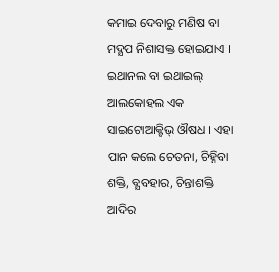କମାଇ ଦେବାରୁ ମଣିଷ ବା ମଦ୍ଯପ ନିଶାସକ୍ତ ହୋଇଯାଏ । ଇଥାନଲ ବା ଇଥାଇଲ୍ ଆଲକୋହଲ ଏକ ସାଇଟୋଆକ୍ଟିଭ୍ ଔଷଧ । ଏହା ପାନ କଲେ ଚେତନା, ଚିହ୍ନିବା ଶକ୍ତି, ବ୍ଯବହାର, ଚିନ୍ତାଶକ୍ତି ଆଦିର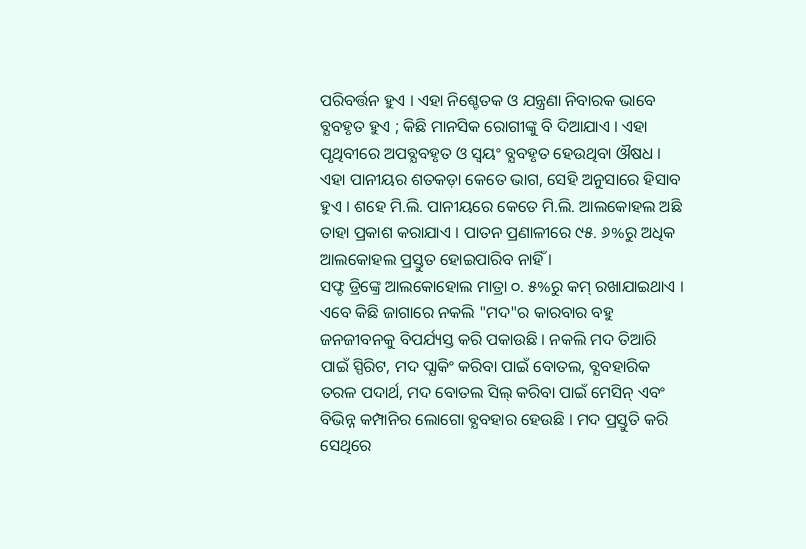ପରିବର୍ତ୍ତନ ହୁଏ । ଏହା ନିଶ୍ଚେତକ ଓ ଯନ୍ତ୍ରଣା ନିବାରକ ଭାବେ ବ୍ଯବହୃତ ହୁଏ ; କିଛି ମାନସିକ ରୋଗୀଙ୍କୁ ବି ଦିଆଯାଏ । ଏହା ପୃଥିବୀରେ ଅପବ୍ଯବହୃତ ଓ ସ୍ବୟଂ ବ୍ଯବହୃତ ହେଉଥିବା ଔଷଧ । ଏହା ପାନୀୟର ଶତକଡ଼ା କେତେ ଭାଗ, ସେହି ଅନୁସାରେ ହିସାବ ହୁଏ । ଶହେ ମି.ଲି. ପାନୀୟରେ କେତେ ମି.ଲି. ଆଲକୋହଲ ଅଛି ତାହା ପ୍ରକାଶ କରାଯାଏ । ପାତନ ପ୍ରଣାଳୀରେ ୯୫. ୬%ରୁ ଅଧିକ ଆଲକୋହଲ ପ୍ରସ୍ତୁତ ହୋଇପାରିବ ନାହିଁ ।
ସଫ୍ଟ ଡ୍ରିଙ୍କ୍ରେ ଆଲକୋହୋଲ ମାତ୍ରା ୦. ୫%ରୁ କମ୍ ରଖାଯାଇଥାଏ । ଏବେ କିଛି ଜାଗାରେ ନକଲି "ମଦ"ର କାରବାର ବହୁ ଜନଜୀବନକୁ ବିପର୍ଯ୍ୟସ୍ତ କରି ପକାଉଛି । ନକଲି ମଦ ତିଆରି ପାଇଁ ସ୍ପିରିଟ, ମଦ ପ୍ଯାକିଂ କରିବା ପାଇଁ ବୋତଲ, ବ୍ଯବହାରିକ ତରଳ ପଦାର୍ଥ, ମଦ ବୋତଲ ସିଲ୍ କରିବା ପାଇଁ ମେସିନ୍ ଏବଂ ବିଭିନ୍ନ କମ୍ପାନିର ଲୋଗୋ ବ୍ଯବହାର ହେଉଛି । ମଦ ପ୍ରସ୍ତୁତି କରି ସେଥିରେ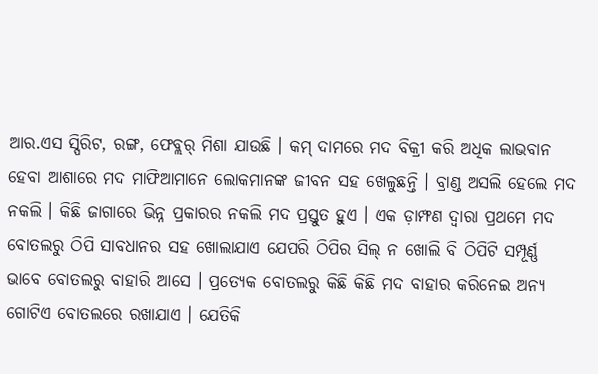ଆର.ଏସ ସ୍ପିରିଟ, ରଙ୍ଗ, ଫେବ୍ଲର୍ ମିଶା ଯାଉଛି । କମ୍ ଦାମରେ ମଦ ବିକ୍ରୀ କରି ଅଧିକ ଲାଭବାନ ହେବା ଆଶାରେ ମଦ ମାଫିଆମାନେ ଲୋକମାନଙ୍କ ଜୀବନ ସହ ଖେଳୁଛନ୍ତି । ବ୍ରାଣ୍ଡ ଅସଲି ହେଲେ ମଦ ନକଲି । କିଛି ଜାଗାରେ ଭିନ୍ନ ପ୍ରକାରର ନକଲି ମଦ ପ୍ରସ୍ତୁତ ହୁଏ । ଏକ ଡ଼ାମ୍ଫଣ ଦ୍ବାରା ପ୍ରଥମେ ମଦ ବୋତଲରୁ ଠିପି ସାବଧାନର ସହ ଖୋଲାଯାଏ ଯେପରି ଠିପିର ସିଲ୍ ନ ଖୋଲି ବି ଠିପିଟି ସମ୍ପୂର୍ଣ୍ଣ ଭାବେ ବୋତଲରୁ ବାହାରି ଆସେ । ପ୍ରତ୍ଯେକ ବୋତଲରୁ କିଛି କିଛି ମଦ ବାହାର କରିନେଇ ଅନ୍ଯ ଗୋଟିଏ ବୋତଲରେ ରଖାଯାଏ । ଯେତିକି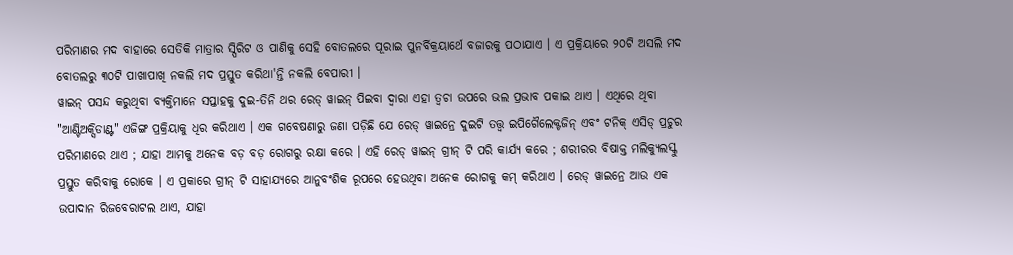ପରିମାଣର ମଦ ବାହାରେ ସେତିକି ମାତ୍ରାର ସ୍ପିରିଟ ଓ ପାଣିକୁ ସେହି ବୋତଲରେ ପୂରାଇ ପୁନର୍ବିକ୍ରୟାର୍ଥେ ବଜାରକୁ ପଠାଯାଏ । ଏ ପ୍ରକ୍ରିୟାରେ ୨୦ଟି ଅସଲି ମଦ ବୋତଲରୁ ୩୦ଟି ପାଖାପାଖି ନକଲି ମଦ ପ୍ରସ୍ତୁତ କରିଥା'ନ୍ତି ନକଲି ବେପାରୀ ।
ୱାଇନ୍ ପସନ୍ଦ କରୁଥିବା ବ୍ୟକ୍ତିମାନେ ସପ୍ତାହକୁ ଦୁଇ-ତିନି ଥର ରେଡ୍ ୱାଇନ୍ ପିଇବା ଦ୍ବାରା ଏହା ତ୍ବଚା ଉପରେ ଭଲ ପ୍ରଭାବ ପକାଇ ଥାଏ । ଏଥିରେ ଥିବା "ଆଣ୍ଟିଅକ୍ସିଡାଣ୍ଟ" ଏଜିଙ୍ଗ ପ୍ରକ୍ରିୟାକୁ ଧିର କରିଥାଏ । ଏକ ଗବେଷଣାରୁ ଜଣା ପଡ଼ିଛି ଯେ ରେଡ୍ ୱାଇନ୍ରେ ଦୁଇଟି ତତ୍ତ୍ବ ଇପିଗୈଲେକ୍ଟଜିନ୍ ଏବଂ ଟନିକ୍ ଏସିଡ୍ ପ୍ରଚୁର ପରିମାଣରେ ଥାଏ ; ଯାହା ଆମକୁ ଅନେକ ବଡ଼ ବଡ଼ ରୋଗରୁ ରକ୍ଷା କରେ । ଏହି ରେଡ୍ ୱାଇନ୍ ଗ୍ରୀନ୍ ଟି ପରି କାର୍ଯ୍ଯ କରେ ; ଶରୀରର ବିଷାକ୍ତ ମଲିକ୍ୟୁଲସ୍କୁ ପ୍ରସ୍ତୁତ କରିବାକୁ ରୋକେ । ଏ ପ୍ରକାରେ ଗ୍ରୀନ୍ ଟି ସାହାଯ୍ୟରେ ଆନୁବଂଶିକ ରୂପରେ ହେଉଥିବା ଅନେକ ରୋଗକୁ କମ୍ କରିଥାଏ । ରେଡ୍ ୱାଇନ୍ରେ ଆଉ ଏକ ଉପାଦାନ ରିଜବେରାଟଲ ଥାଏ, ଯାହା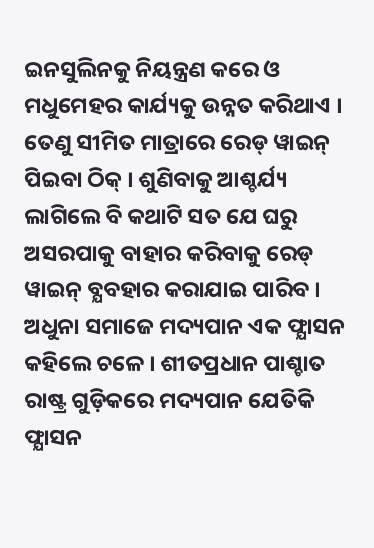ଇନସୁଲିନକୁ ନିୟନ୍ତ୍ରଣ କରେ ଓ ମଧୁମେହର କାର୍ଯ୍ୟକୁ ଉନ୍ନତ କରିଥାଏ । ତେଣୁ ସୀମିତ ମାତ୍ରାରେ ରେଡ୍ ୱାଇନ୍ ପିଇବା ଠିକ୍ । ଶୁଣିବାକୁ ଆଶ୍ଚର୍ଯ୍ୟ ଲାଗିଲେ ବି କଥାଟି ସତ ଯେ ଘରୁ ଅସରପାକୁ ବାହାର କରିବାକୁ ରେଡ୍ ୱାଇନ୍ ବ୍ଯବହାର କରାଯାଇ ପାରିବ ।
ଅଧୁନା ସମାଜେ ମଦ୍ୟପାନ ଏକ ଫ୍ଯାସନ କହିଲେ ଚଳେ । ଶୀତପ୍ରଧାନ ପାଶ୍ଚାତ ରାଷ୍ଟ୍ର ଗୁଡ଼ିକରେ ମଦ୍ୟପାନ ଯେତିକି ଫ୍ଯାସନ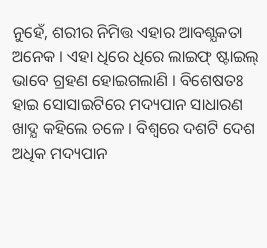ନୁହେଁ, ଶରୀର ନିମିତ୍ତ ଏହାର ଆବଶ୍ଯକତା ଅନେକ । ଏହା ଧିରେ ଧିରେ ଲାଇଫ୍ ଷ୍ଟାଇଲ୍ ଭାବେ ଗ୍ରହଣ ହୋଇଗଲାଣି । ବିଶେଷତଃ ହାଇ ସୋସାଇଟିରେ ମଦ୍ୟପାନ ସାଧାରଣ ଖାଦ୍ଯ କହିଲେ ଚଳେ । ବିଶ୍ବରେ ଦଶଟି ଦେଶ ଅଧିକ ମଦ୍ୟପାନ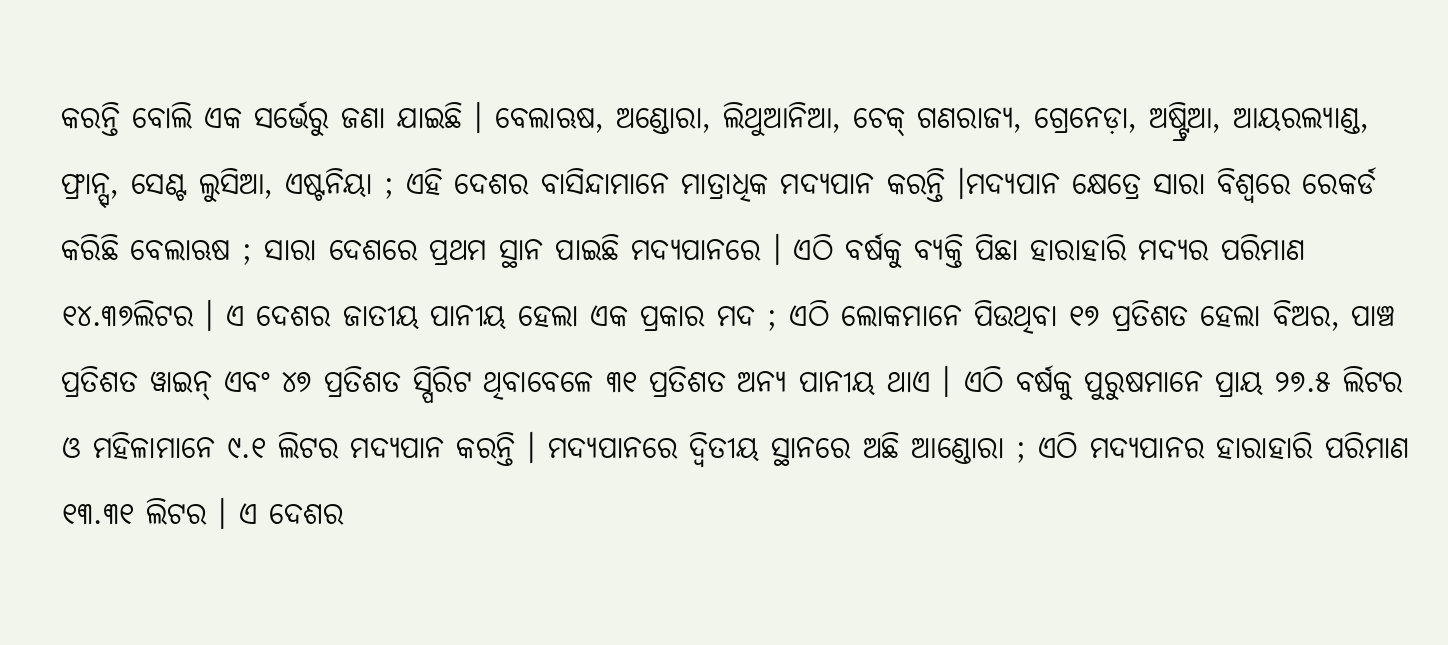କରନ୍ତି ବୋଲି ଏକ ସର୍ଭେରୁ ଜଣା ଯାଇଛି । ବେଲାଋଷ, ଅଣ୍ଡୋରା, ଲିଥୁଆନିଆ, ଚେକ୍ ଗଣରାଜ୍ୟ, ଗ୍ରେନେଡ଼ା, ଅଷ୍ଟ୍ରିଆ, ଆୟରଲ୍ୟାଣ୍ଡ, ଫ୍ରାନ୍ସ୍, ସେଣ୍ଟ ଲୁସିଆ, ଏଷ୍ଟନିୟା ; ଏହି ଦେଶର ବାସିନ୍ଦାମାନେ ମାତ୍ରାଧିକ ମଦ୍ୟପାନ କରନ୍ତି ।ମଦ୍ୟପାନ କ୍ଷେତ୍ରେ ସାରା ବିଶ୍ବରେ ରେକର୍ଡ କରିଛି ବେଲାଋଷ ; ସାରା ଦେଶରେ ପ୍ରଥମ ସ୍ଥାନ ପାଇଛି ମଦ୍ୟପାନରେ । ଏଠି ବର୍ଷକୁ ବ୍ୟକ୍ତି ପିଛା ହାରାହାରି ମଦ୍ୟର ପରିମାଣ ୧୪.୩୭ଲିଟର । ଏ ଦେଶର ଜାତୀୟ ପାନୀୟ ହେଲା ଏକ ପ୍ରକାର ମଦ ; ଏଠି ଲୋକମାନେ ପିଉଥିବା ୧୭ ପ୍ରତିଶତ ହେଲା ବିଅର, ପାଞ୍ଚ ପ୍ରତିଶତ ୱାଇନ୍ ଏବଂ ୪୭ ପ୍ରତିଶତ ସ୍ପିରିଟ ଥିବାବେଳେ ୩୧ ପ୍ରତିଶତ ଅନ୍ଯ ପାନୀୟ ଥାଏ । ଏଠି ବର୍ଷକୁ ପୁରୁଷମାନେ ପ୍ରାୟ ୨୭.୫ ଲିଟର ଓ ମହିଳାମାନେ ୯.୧ ଲିଟର ମଦ୍ଯପାନ କରନ୍ତି । ମଦ୍ୟପାନରେ ଦ୍ବିତୀୟ ସ୍ଥାନରେ ଅଛି ଆଣ୍ଡୋରା ; ଏଠି ମଦ୍ୟପାନର ହାରାହାରି ପରିମାଣ ୧୩.୩୧ ଲିଟର । ଏ ଦେଶର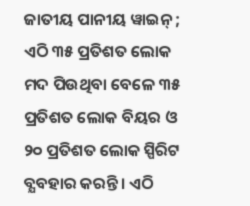ଜାତୀୟ ପାନୀୟ ୱାଇନ୍ ; ଏଠି ୩୫ ପ୍ରତିଶତ ଲୋକ ମଦ ପିଉଥିବା ବେଳେ ୩୫ ପ୍ରତିଶତ ଲୋକ ବିୟର ଓ ୨୦ ପ୍ରତିଶତ ଲୋକ ସ୍ପିରିଟ ବ୍ଯବହାର କରନ୍ତି । ଏଠି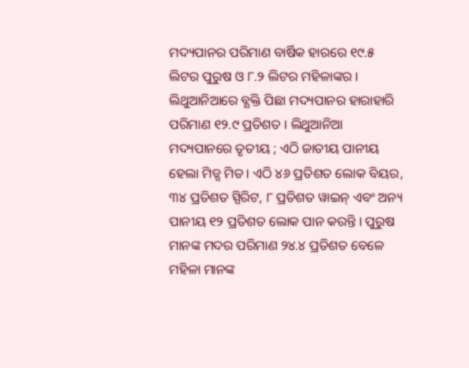ମଦ୍ୟପାନର ପରିମାଣ ବାର୍ଷିକ ହାରରେ ୧୯.୫ ଲିଟର ପୁରୁଷ ଓ ୮.୨ ଲିଟର ମହିଳାଙ୍କର ।
ଲିଥୁଆନିଆରେ ବ୍ଯକ୍ତି ପିଛା ମଦ୍ୟପାନର ହାରାହାରି ପରିମାଣ ୧୨.୯ ପ୍ରତିଶତ । ଲିଥୁଆନିଆ ମଦ୍ୟପାନରେ ତୃତୀୟ ; ଏଠି ଜାତୀୟ ପାନୀୟ ହେଲା ମିଡ୍ସ ମିଡ । ଏଠି ୪୬ ପ୍ରତିଶତ ଲୋକ ବିୟର, ୩୪ ପ୍ରତିଶତ ସ୍ପିରିଟ, ୮ ପ୍ରତିଶତ ୱାଇନ୍ ଏବଂ ଅନ୍ୟ ପାନୀୟ ୧୨ ପ୍ରତିଶତ ଲୋକ ପାନ କରନ୍ତି । ପୁରୁଷ ମାନଙ୍କ ମଦର ପରିମାଣ ୨୪.୪ ପ୍ରତିଶତ ବେଳେ ମହିଳା ମାନଙ୍କ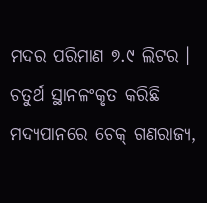ମଦର ପରିମାଣ ୭.୯ ଲିଟର । ଚତୁର୍ଥ ସ୍ଥାନଳଂକୃତ କରିଛି ମଦ୍ୟପାନରେ ଚେକ୍ ଗଣରାଜ୍ୟ,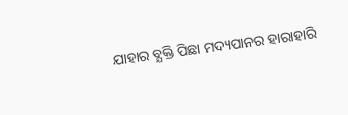ଯାହାର ବ୍ଯକ୍ତି ପିଛା ମଦ୍ୟପାନର ହାରାହାରି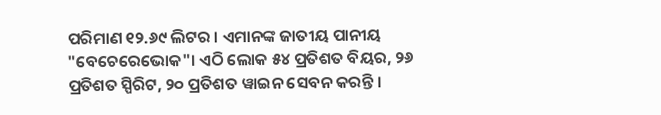ପରିମାଣ ୧୨.୬୯ ଲିଟର । ଏମାନଙ୍କ ଜାତୀୟ ପାନୀୟ "ବେଚେରେଭୋକ"। ଏଠି ଲୋକ ୫୪ ପ୍ରତିଶତ ବିୟର, ୨୬ ପ୍ରତିଶତ ସ୍ପିରିଟ, ୨୦ ପ୍ରତିଶତ ୱାଇନ ସେବନ କରନ୍ତି ।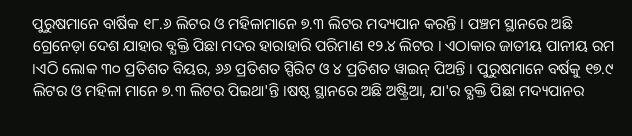ପୁରୁଷମାନେ ବାର୍ଷିକ ୧୮.୬ ଲିଟର ଓ ମହିଳାମାନେ ୭.୩ ଲିଟର ମଦ୍ୟପାନ କରନ୍ତି । ପଞ୍ଚମ ସ୍ଥାନରେ ଅଛି ଗ୍ରେନେଡ଼ା ଦେଶ ଯାହାର ବ୍ଯକ୍ତି ପିଛା ମଦର ହାରାହାରି ପରିମାଣ ୧୨.୪ ଲିଟର । ଏଠାକାର ଜାତୀୟ ପାନୀୟ ରମ ।ଏଠି ଲୋକ ୩୦ ପ୍ରତିଶତ ବିୟର, ୬୬ ପ୍ରତିଶତ ସ୍ପିରିଟ ଓ ୪ ପ୍ରତିଶତ ୱାଇନ୍ ପିଅନ୍ତି । ପୁରୁଷମାନେ ବର୍ଷକୁ ୧୭.୯ ଲିଟର ଓ ମହିଳା ମାନେ ୭.୩ ଲିଟର ପିଇଥା'ନ୍ତି ।ଷଷ୍ଠ ସ୍ଥାନରେ ଅଛି ଅଷ୍ଟ୍ରିଆ, ଯା'ର ବ୍ଯକ୍ତି ପିଛା ମଦ୍ୟପାନର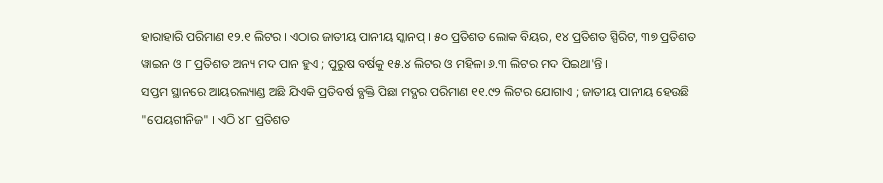ହାରାହାରି ପରିମାଣ ୧୨.୧ ଲିଟର । ଏଠାର ଜାତୀୟ ପାନୀୟ ସ୍କାନପ୍ । ୫୦ ପ୍ରତିଶତ ଲୋକ ବିୟର, ୧୪ ପ୍ରତିଶତ ସ୍ପିରିଟ, ୩୭ ପ୍ରତିଶତ ୱାଇନ ଓ ୮ ପ୍ରତିଶତ ଅନ୍ୟ ମଦ ପାନ ହୁଏ ; ପୁରୁଷ ବର୍ଷକୁ ୧୫.୪ ଲିଟର ଓ ମହିଳା ୬.୩ ଲିଟର ମଦ ପିଇଥା'ନ୍ତି ।
ସପ୍ତମ ସ୍ଥାନରେ ଆୟରଲ୍ୟାଣ୍ଡ ଅଛି ଯିଏକି ପ୍ରତିବର୍ଷ ବ୍ଯକ୍ତି ପିଛା ମଦ୍ଯର ପରିମାଣ ୧୧.୯୨ ଲିଟର ଯୋଗାଏ ; ଜାତୀୟ ପାନୀୟ ହେଉଛି "ପେୟଗୀନିଜ" । ଏଠି ୪୮ ପ୍ରତିଶତ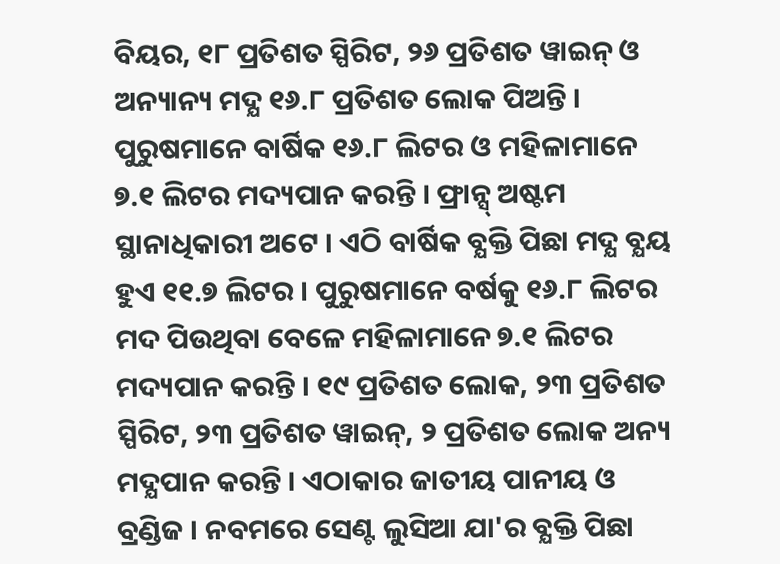ବିୟର, ୧୮ ପ୍ରତିଶତ ସ୍ପିରିଟ, ୨୬ ପ୍ରତିଶତ ୱାଇନ୍ ଓ ଅନ୍ୟାନ୍ୟ ମଦ୍ଯ ୧୬.୮ ପ୍ରତିଶତ ଲୋକ ପିଅନ୍ତି । ପୁରୁଷମାନେ ବାର୍ଷିକ ୧୬.୮ ଲିଟର ଓ ମହିଳାମାନେ ୭.୧ ଲିଟର ମଦ୍ୟପାନ କରନ୍ତି । ଫ୍ରାନ୍ସ୍ ଅଷ୍ଟମ ସ୍ଥାନାଧିକାରୀ ଅଟେ । ଏଠି ବାର୍ଷିକ ବ୍ଯକ୍ତି ପିଛା ମଦ୍ଯ ବ୍ଯୟ ହୁଏ ୧୧.୭ ଲିଟର । ପୁରୁଷମାନେ ବର୍ଷକୁ ୧୬.୮ ଲିଟର ମଦ ପିଉଥିବା ବେଳେ ମହିଳାମାନେ ୭.୧ ଲିଟର ମଦ୍ୟପାନ କରନ୍ତି । ୧୯ ପ୍ରତିଶତ ଲୋକ, ୨୩ ପ୍ରତିଶତ ସ୍ପିରିଟ, ୨୩ ପ୍ରତିଶତ ୱାଇନ୍, ୨ ପ୍ରତିଶତ ଲୋକ ଅନ୍ୟ ମଦ୍ଯପାନ କରନ୍ତି । ଏଠାକାର ଜାତୀୟ ପାନୀୟ ଓ ବ୍ରଣ୍ଡିଜ । ନବମରେ ସେଣ୍ଟ ଲୁସିଆ ଯା'ର ବ୍ଯକ୍ତି ପିଛା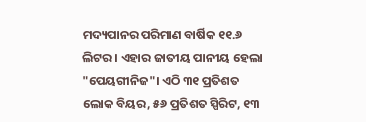ମଦ୍ୟପାନର ପରିମାଣ ବାର୍ଷିକ ୧୧.୬ ଲିଟର । ଏହାର ଜାତୀୟ ପାନୀୟ ହେଲା "ପେୟଗୀନିଜ"। ଏଠି ୩୧ ପ୍ରତିଶତ ଲୋକ ବିୟର, ୫୬ ପ୍ରତିଶତ ସ୍ପିରିଟ, ୧୩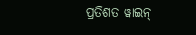ପ୍ରତିଶତ ୱାଇନ୍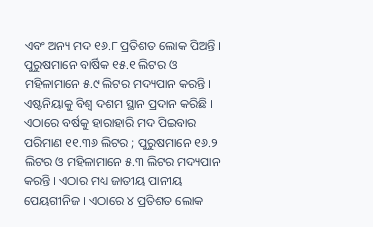ଏବଂ ଅନ୍ୟ ମଦ ୧୬.୮ ପ୍ରତିଶତ ଲୋକ ପିଅନ୍ତି । ପୁରୁଷମାନେ ବାର୍ଷିକ ୧୫.୧ ଲିଟର ଓ ମହିଳାମାନେ ୫.୯ ଲିଟର ମଦ୍ୟପାନ କରନ୍ତି । ଏଷ୍ଟନିୟାକୁ ବିଶ୍ବ ଦଶମ ସ୍ଥାନ ପ୍ରଦାନ କରିଛି । ଏଠାରେ ବର୍ଷକୁ ହାରାହାରି ମଦ ପିଇବାର ପରିମାଣ ୧୧.୩୬ ଲିଟର ; ପୁରୁଷମାନେ ୧୬.୨ ଲିଟର ଓ ମହିଳାମାନେ ୫.୩ ଲିଟର ମଦ୍ୟପାନ କରନ୍ତି । ଏଠାର ମଧ୍ୟ ଜାତୀୟ ପାନୀୟ ପେୟଗୀନିଜ । ଏଠାରେ ୪ ପ୍ରତିଶତ ଲୋକ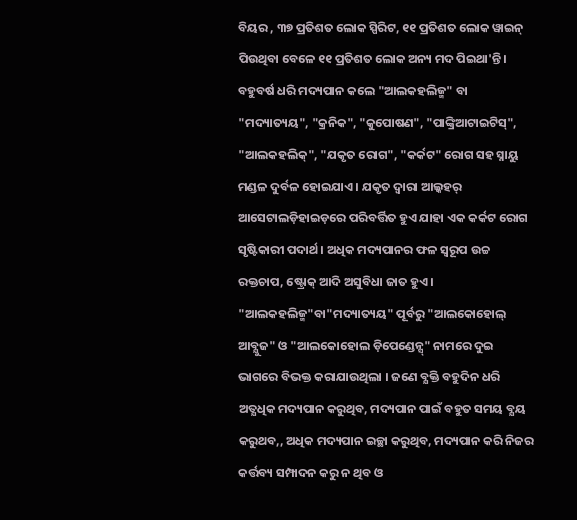ବିୟର , ୩୭ ପ୍ରତିଶତ ଲୋକ ସ୍ପିରିଟ, ୧୧ ପ୍ରତିଶତ ଲୋକ ୱାଇନ୍ ପିଉଥିବା ବେଳେ ୧୧ ପ୍ରତିଶତ ଲୋକ ଅନ୍ୟ ମଦ ପିଇଥା'ନ୍ତି ।
ବହୁବର୍ଷ ଧରି ମଦ୍ୟପାନ କଲେ "ଆଲକହଲିଜ୍ମ" ବା "ମଦ୍ୟାତ୍ୟୟ", "କ୍ରନିକ", "କୁପୋଷଣ", "ପାଙ୍କ୍ରିଆଟାଇଟିସ୍", "ଆଲକହଲିକ୍", "ଯକୃତ ରୋଗ", "କର୍କଟ" ରୋଗ ସହ ସ୍ନାୟୁ ମଣ୍ଡଳ ଦୁର୍ବଳ ହୋଇଯାଏ । ଯକୃତ ଦ୍ବାରା ଆଲ୍କହର୍ ଆସେଟାଲଡ଼ିହାଇଡ଼ରେ ପରିବର୍ତ୍ତିତ ହୁଏ ଯାହା ଏକ କର୍କଟ ରୋଗ ସୃଷ୍ଟିକାରୀ ପଦାର୍ଥ । ଅଧିକ ମଦ୍ୟପାନର ଫଳ ସ୍ବରୂପ ଉଚ୍ଚ ରକ୍ତଚାପ, ଷ୍ଟ୍ରୋକ୍ ଆଦି ଅସୁବିଧା ଜାତ ହୁଏ ।
"ଆଲକହଲିଜ୍ମ"ବା"ମଦ୍ୟାତ୍ୟୟ" ପୂର୍ବରୁ "ଆଲକୋହୋଲ୍ ଆବ୍ଯୁଜ" ଓ "ଆଲକୋହୋଲ ଡ଼ିପେଣ୍ଡେନ୍ସ୍" ନାମରେ ଦୁଇ ଭାଗରେ ବିଭକ୍ତ କରାଯାଉଥିଲା । ଜଣେ ବ୍ଯକ୍ତି ବହୁଦିନ ଧରି ଅତ୍ଯଧିକ ମଦ୍ୟପାନ କରୁଥିବ, ମଦ୍ୟପାନ ପାଇଁ ବହୁତ ସମୟ ବ୍ଯୟ କରୁଥବ,, ଅଧିକ ମଦ୍ୟପାନ ଇଚ୍ଛା କରୁଥିବ, ମଦ୍ୟପାନ କରି ନିଜର କର୍ତ୍ତବ୍ୟ ସମ୍ପାଦନ କରୁ ନ ଥିବ ଓ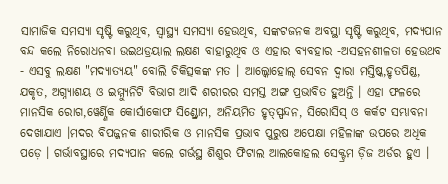ସାମାଜିକ ସମସ୍ଯା ସୃଷ୍ଟି କରୁଥିବ, ସ୍ବାସ୍ଥ୍ୟ ସମସ୍ଯା ହେଉଥିବ, ସଙ୍କଟଜନକ ଅବସ୍ଥା ସୃଷ୍ଟି କରୁଥିବ, ମଦ୍ୟପାନ ବନ୍ଦ କଲେ ନିରୋଧନବା ଉଇଥଡ୍ରୟାଲ ଲକ୍ଷଣ ବାହାରୁଥିବ ଓ ଏହାର ବ୍ଯବହାର -ଅସହନଶୀଳତା ହେଉଥବ - ଏସବୁ ଲକ୍ଷଣ "ମଦ୍ୟାତ୍ୟୟ" ବୋଲି ଚିକିତ୍ସକଙ୍କ ମତ । ଆଲ୍କୋହୋଲ୍ ସେବନ ଦ୍ବାରା ମସ୍ତିଷ୍କ,ହୃତପିଣ୍ଡ, ଯକୃତ, ଅଗ୍ନ୍ୟାଶୟ ଓ ଇମ୍ମ୍ୟୁନିଟି ବିଭାଗ ଆଦି ଶରୀରର ସମସ୍ତ ଅଙ୍ଗ ପ୍ରଭାବିତ ହୁଅନ୍ତି । ଏହା ଫଳରେ ମାନସିକ ରୋଗ,ୱେର୍ଣ୍ଣିକ କୋର୍ସାକୋଫ ସିଣ୍ଡ୍ରୋମ, ଅନିୟମିତ ହୃତ୍ସ୍ପନ୍ଦନ, ସିରୋସିସ୍ ଓ କର୍କଟ ସମ୍ଭାବନା ଦେଖାଯାଏ ।ମଦର ବିପଜ୍ଜନକ ଶାରୀରିକ ଓ ମାନସିକ ପ୍ରଭାବ ପୁରୁଷ ଅପେକ୍ଷା ମହିଳାଙ୍କ ଉପରେ ଅଧିକ ପଡ଼େ । ଗର୍ଭାବସ୍ଥାରେ ମଦ୍ୟପାନ କଲେ ଗର୍ଭସ୍ଥ ଶିଶୁର ଫିଟାଲ ଆଲକୋହଲ ସେକ୍ଟ୍ରମ ଡ଼ିଜ ଅର୍ଡର ହୁଏ ।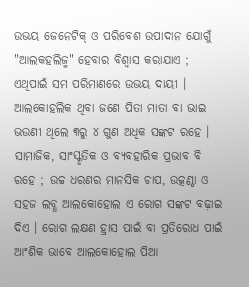ଉଭୟ ଜେନେଟିକ୍ ଓ ପରିବେଶ ଉପାଦାନ ଯୋଗୁଁ "ଆଲକହଲିଜ୍ମ" ହେବାର ବିଶ୍ବାସ କରାଯାଏ ; ଏଥିପାଇଁ ସମ ପରିମାଣରେ ଉଭୟ ଦାୟୀ । ଆଲକୋହଲିକ ଥିବା ଜଣେ ପିତା ମାତା ବା ଭାଇ ଭଉଣୀ ଥିଲେ ୩ରୁ ୪ ଗୁଣ ଅଧିକ ସଙ୍କଟ ରହେ । ସାମାଜିକ, ସାଂସ୍କୃତିକ ଓ ବ୍ଯବହାରିକ ପ୍ରଭାବ ବି ରହେ ; ଉଚ୍ଚ ଧରଣର ମାନସିକ ଚାପ, ଉତ୍କଣ୍ଠା ଓ ସହଜ ଲବ୍ଧ ଆଲକୋହୋଲ ଏ ରୋଗ ସଙ୍କଟ ବଢ଼ାଇ ଦିଏ । ରୋଗ ଲକ୍ଷଣ ହ୍ରାସ ପାଇଁ ବା ପ୍ରତିରୋଧ ପାଇଁ ଆଂଶିକ ଭାବେ ଆଲକୋହୋଲ ପିଆ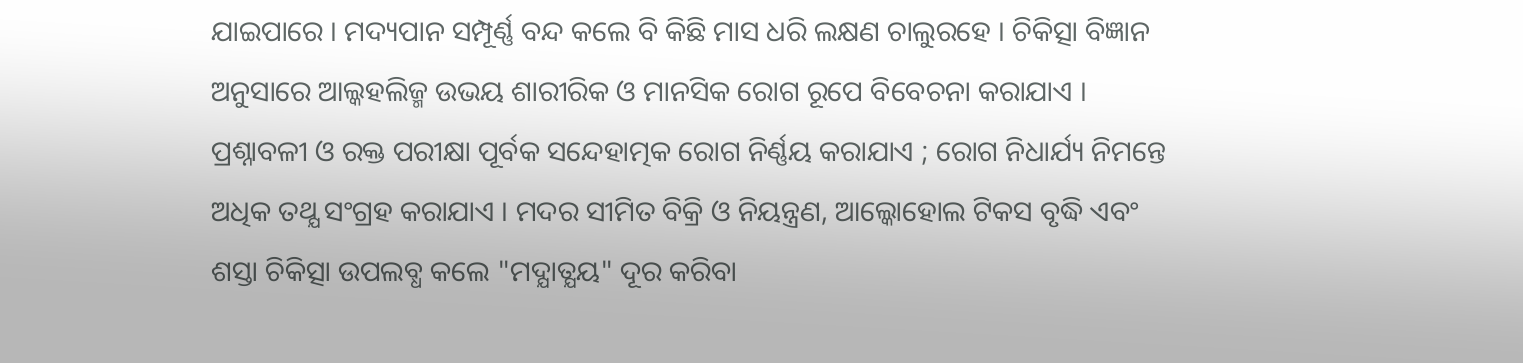ଯାଇପାରେ । ମଦ୍ୟପାନ ସମ୍ପୂର୍ଣ୍ଣ ବନ୍ଦ କଲେ ବି କିଛି ମାସ ଧରି ଲକ୍ଷଣ ଚାଲୁରହେ । ଚିକିତ୍ସା ବିଜ୍ଞାନ ଅନୁସାରେ ଆଲ୍କହଲିଜ୍ମ ଉଭୟ ଶାରୀରିକ ଓ ମାନସିକ ରୋଗ ରୂପେ ବିବେଚନା କରାଯାଏ । ପ୍ରଶ୍ନାବଳୀ ଓ ରକ୍ତ ପରୀକ୍ଷା ପୂର୍ବକ ସନ୍ଦେହାତ୍ମକ ରୋଗ ନିର୍ଣ୍ଣୟ କରାଯାଏ ; ରୋଗ ନିଧାର୍ଯ୍ୟ ନିମନ୍ତେ ଅଧିକ ତଥ୍ଯ ସଂଗ୍ରହ କରାଯାଏ । ମଦର ସୀମିତ ବିକ୍ରି ଓ ନିୟନ୍ତ୍ରଣ, ଆଲ୍କୋହୋଲ ଟିକସ ବୃଦ୍ଧି ଏବଂ ଶସ୍ତା ଚିକିତ୍ସା ଉପଲବ୍ଧ କଲେ "ମଦ୍ଯାତ୍ଯୟ" ଦୂର କରିବା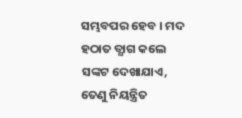ସମ୍ଭବପର ହେବ । ମଦ ହଠାତ ତ୍ଯାଗ କଲେ ସଙ୍କଟ ଦେଖାଯାଏ, ତେଣୁ ନିୟନ୍ତ୍ରିତ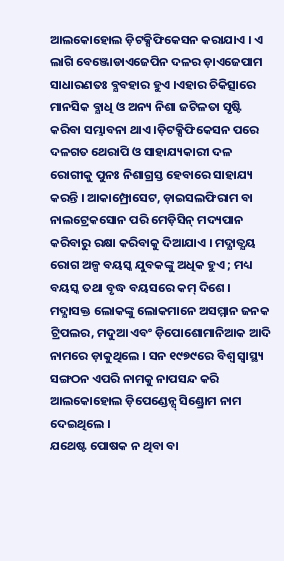ଆଲକୋହୋଲ ଡ଼ିଟକ୍ସିଫିକେସନ କରାଯାଏ । ଏ ଲାଗି ବେଞ୍ଜୋଡାଏଜେପିନ ଦଳର ଡ଼ାଏଜେପାମ ସାଧାରଣତଃ ବ୍ଯବହାର ହୁଏ ।ଏହାର ଚିକିତ୍ସାରେ ମାନସିକ ବ୍ଯାଧି ଓ ଅନ୍ୟ ନିଶା ଜଟିଳତା ସୃଷ୍ଟି କରିବା ସମ୍ଭାବନା ଥାଏ ।ଡ଼ିଟକ୍ସିଫିକେସନ ପରେ ଦଳଗତ ଥେରାପି ଓ ସାହାଯ୍ୟକାରୀ ଦଳ ରୋଗୀକୁ ପୁନଃ ନିଶାଗ୍ରସ୍ତ ହେବାରେ ସାହାଯ୍ୟ କରନ୍ତି । ଆକାମ୍ପ୍ରୋସେଟ, ଡ଼ାଇସଲଫିରାମ ବା ନାଲଟ୍ରେକସୋନ ପରି ମେଡ଼ିସିନ୍ ମଦ୍ୟପାନ କରିବାରୁ ରକ୍ଷା କରିବାକୁ ଦିଆଯାଏ । ମଦ୍ଯାତ୍ଯୟ ରୋଗ ଅଳ୍ପ ବୟସ୍କ ଯୁବକଙ୍କୁ ଅଧିକ ହୁଏ ; ମଧ୍ୟ ବୟସ୍କ ତଥା ବୃଦ୍ଧ ବୟସରେ କମ୍ ଦିଶେ । ମଦ୍ଯାସକ୍ତ ଲୋକଙ୍କୁ ଲୋକମାନେ ଅସମ୍ମାନ ଜନକ ଟ୍ରିପଲର, ମଦୁଆ ଏବଂ ଡ଼ିପୋଶୋମାନିଆକ ଆଦି ନାମରେ ଡ଼ାକୁଥିଲେ । ସନ ୧୯୭୯ରେ ବିଶ୍ବ ସ୍ବାସ୍ଥ୍ୟ ସଙ୍ଗଠନ ଏପରି ନାମକୁ ନାପସନ୍ଦ କରି ଆଲକୋହୋଲ ଡ଼ିପେଣ୍ଡେନ୍ସ୍ ସିଣ୍ଡ୍ରୋମ ନାମ ଦେଇଥିଲେ ।
ଯଥେଷ୍ଟ ପୋଷକ ନ ଥିବା ବା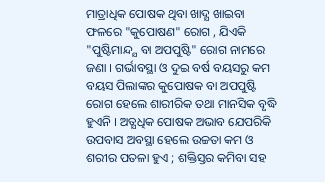ମାତ୍ରାଧିକ ପୋଷକ ଥିବା ଖାଦ୍ଯ ଖାଇବା ଫଳରେ "କୁପୋଷଣ" ରୋଗ , ଯିଏକି "ପୁଷ୍ଟିମାନ୍ଦ୍ଯ ବା ଅପପୁଷ୍ଟି" ରୋଗ ନାମରେ ଜଣା । ଗର୍ଭାବସ୍ଥା ଓ ଦୁଇ ବର୍ଷ ବୟସରୁ କମ ବୟସ ପିଲାଙ୍କର କୁପୋଷକ ବା ଅପପୁଷ୍ଟି ରୋଗ ହେଲେ ଶାରୀରିକ ତଥା ମାନସିକ ବୃଦ୍ଧି ହୁଏନି । ଅତ୍ଯଧିକ ପୋଷକ ଅଭାବ ଯେପରିକି ଉପବାସ ଅବସ୍ଥା ହେଲେ ଉଚ୍ଚତା କମ ଓ ଶରୀର ପତଳା ହୁଏ ; ଶକ୍ତିସ୍ତର କମିବା ସହ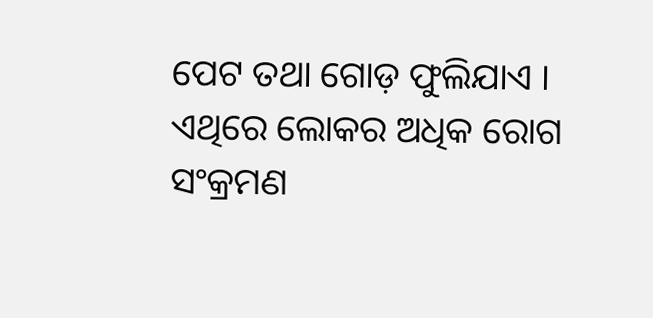ପେଟ ତଥା ଗୋଡ଼ ଫୁଲିଯାଏ । ଏଥିରେ ଲୋକର ଅଧିକ ରୋଗ ସଂକ୍ରମଣ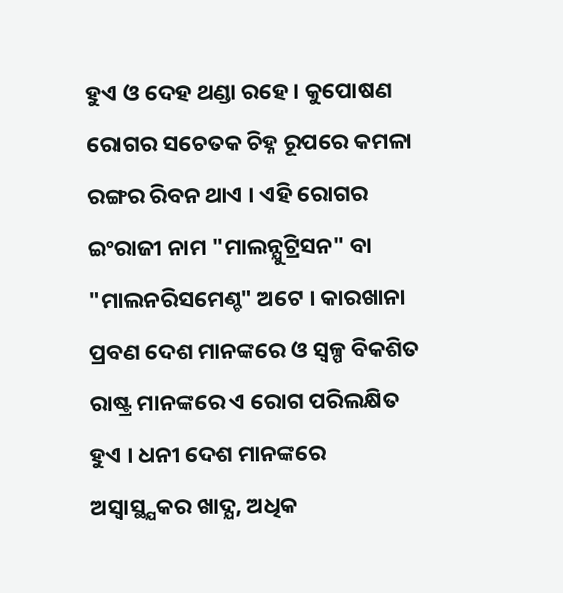ହୁଏ ଓ ଦେହ ଥଣ୍ଡା ରହେ । କୁପୋଷଣ ରୋଗର ସଚେତକ ଚିହ୍ନ ରୂପରେ କମଳା ରଙ୍ଗର ରିବନ ଥାଏ । ଏହି ରୋଗର ଇଂରାଜୀ ନାମ "ମାଲନ୍ଯୁଟ୍ରିସନ" ବା "ମାଲନରିସମେଣ୍ଚ" ଅଟେ । କାରଖାନା ପ୍ରବଣ ଦେଶ ମାନଙ୍କରେ ଓ ସ୍ବଳ୍ପ ବିକଶିତ ରାଷ୍ଟ୍ର ମାନଙ୍କରେ ଏ ରୋଗ ପରିଲକ୍ଷିତ ହୁଏ । ଧନୀ ଦେଶ ମାନଙ୍କରେ ଅସ୍ବାସ୍ଥ୍ଯକର ଖାଦ୍ଯ, ଅଧିକ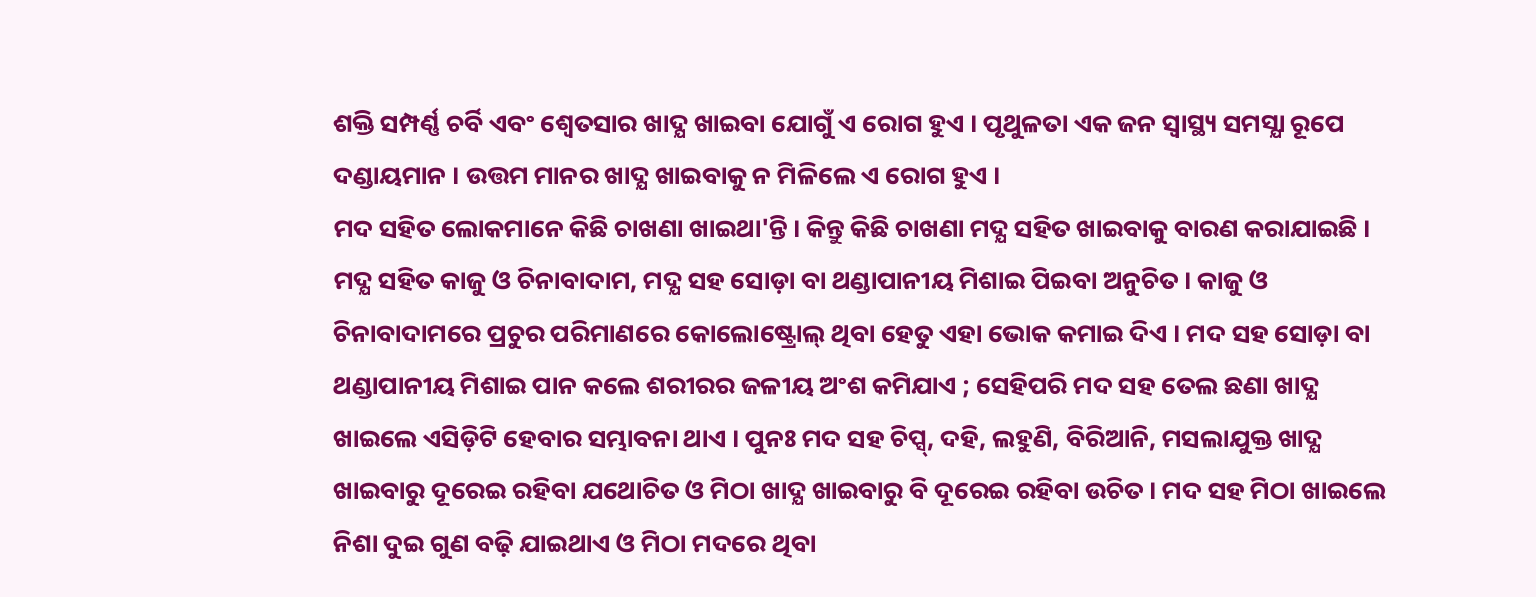ଶକ୍ତି ସମ୍ପର୍ଣ୍ଣ ଚର୍ବି ଏବଂ ଶ୍ବେତସାର ଖାଦ୍ଯ ଖାଇବା ଯୋଗୁଁ ଏ ରୋଗ ହୁଏ । ପୃଥୁଳତା ଏକ ଜନ ସ୍ବାସ୍ଥ୍ୟ ସମସ୍ଯା ରୂପେ ଦଣ୍ଡାୟମାନ । ଉତ୍ତମ ମାନର ଖାଦ୍ଯ ଖାଇବାକୁ ନ ମିଳିଲେ ଏ ରୋଗ ହୁଏ ।
ମଦ ସହିତ ଲୋକମାନେ କିଛି ଚାଖଣା ଖାଇଥା'ନ୍ତି । କିନ୍ତୁ କିଛି ଚାଖଣା ମଦ୍ଯ ସହିତ ଖାଇବାକୁ ବାରଣ କରାଯାଇଛି । ମଦ୍ଯ ସହିତ କାଜୁ ଓ ଚିନାବାଦାମ, ମଦ୍ଯ ସହ ସୋଡ଼ା ବା ଥଣ୍ଡାପାନୀୟ ମିଶାଇ ପିଇବା ଅନୁଚିତ । କାଜୁ ଓ ଚିନାବାଦାମରେ ପ୍ରଚୁର ପରିମାଣରେ କୋଲୋଷ୍ଟ୍ରୋଲ୍ ଥିବା ହେତୁ ଏହା ଭୋକ କମାଇ ଦିଏ । ମଦ ସହ ସୋଡ଼ା ବା ଥଣ୍ଡାପାନୀୟ ମିଶାଇ ପାନ କଲେ ଶରୀରର ଜଳୀୟ ଅଂଶ କମିଯାଏ ; ସେହିପରି ମଦ ସହ ତେଲ ଛଣା ଖାଦ୍ଯ ଖାଇଲେ ଏସିଡ଼ିଟି ହେବାର ସମ୍ଭାବନା ଥାଏ । ପୁନଃ ମଦ ସହ ଚିପ୍ସ୍, ଦହି, ଲହୁଣି, ବିରିଆନି, ମସଲାଯୁକ୍ତ ଖାଦ୍ଯ ଖାଇବାରୁ ଦୂରେଇ ରହିବା ଯଥୋଚିତ ଓ ମିଠା ଖାଦ୍ଯ ଖାଇବାରୁ ବି ଦୂରେଇ ରହିବା ଉଚିତ । ମଦ ସହ ମିଠା ଖାଇଲେ ନିଶା ଦୁଇ ଗୁଣ ବଢ଼ି ଯାଇଥାଏ ଓ ମିଠା ମଦରେ ଥିବା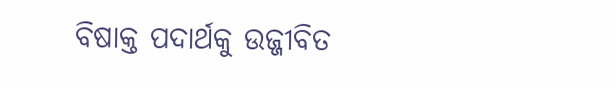ବିଷାକ୍ତ ପଦାର୍ଥକୁ ଉଜ୍ଜୀବିତ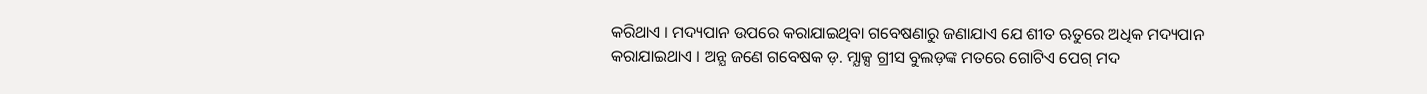କରିଥାଏ । ମଦ୍ୟପାନ ଉପରେ କରାଯାଇଥିବା ଗବେଷଣାରୁ ଜଣାଯାଏ ଯେ ଶୀତ ଋତୁରେ ଅଧିକ ମଦ୍ୟପାନ କରାଯାଇଥାଏ । ଅନ୍ଯ ଜଣେ ଗବେଷକ ଡ଼. ମ୍ଯାକ୍ସ ଗ୍ରୀସ ବୁଲଡ଼ଙ୍କ ମତରେ ଗୋଟିଏ ପେଗ୍ ମଦ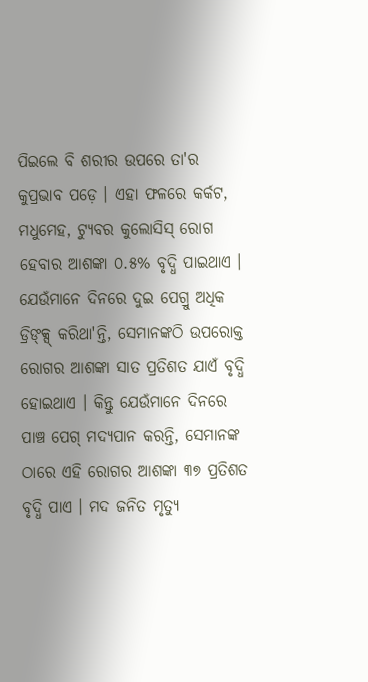ପିଇଲେ ବି ଶରୀର ଉପରେ ତା'ର କୁପ୍ରଭାବ ପଡ଼େ । ଏହା ଫଳରେ କର୍କଟ, ମଧୁମେହ, ଟ୍ଯୁବର କୁଲୋସିସ୍ ରୋଗ ହେବାର ଆଶଙ୍କା ୦.୫% ବୃଦ୍ଧି ପାଇଥାଏ । ଯେଉଁମାନେ ଦିନରେ ଦୁଇ ପେଗ୍ରୁ ଅଧିକ ଡ୍ରିଙ୍କ୍ସ୍ କରିଥା'ନ୍ତି, ସେମାନଙ୍କଠି ଉପରୋକ୍ତ ରୋଗର ଆଶଙ୍କା ସାତ ପ୍ରତିଶତ ଯାଏଁ ବୃଦ୍ଧି ହୋଇଥାଏ । କିନ୍ତୁ ଯେଉଁମାନେ ଦିନରେ ପାଞ୍ଚ ପେଗ୍ ମଦ୍ୟପାନ କରନ୍ତି, ସେମାନଙ୍କ ଠାରେ ଏହି ରୋଗର ଆଶଙ୍କା ୩୭ ପ୍ରତିଶତ ବୃଦ୍ଧି ପାଏ । ମଦ ଜନିତ ମୃତ୍ୟୁ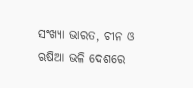ସଂଖ୍ୟା ଭାରତ, ଚୀନ ଓ ଋଷିଆ ଭଳି ଦେଶରେ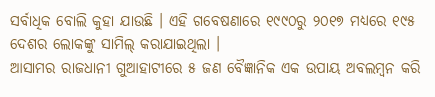ସର୍ବାଧିକ ବୋଲି କୁହା ଯାଉଛି । ଏହି ଗବେଷଣାରେ ୧୯୯୦ରୁ ୨୦୧୭ ମଧ୍ୟରେ ୧୯୫ ଦେଶର ଲୋକଙ୍କୁ ସାମିଲ୍ କରାଯାଇଥିଲା ।
ଆସାମର ରାଜଧାନୀ ଗୁଆହାଟୀରେ ୫ ଜଣ ବୈଜ୍ଞାନିକ ଏକ ଉପାୟ ଅବଲମ୍ବନ କରି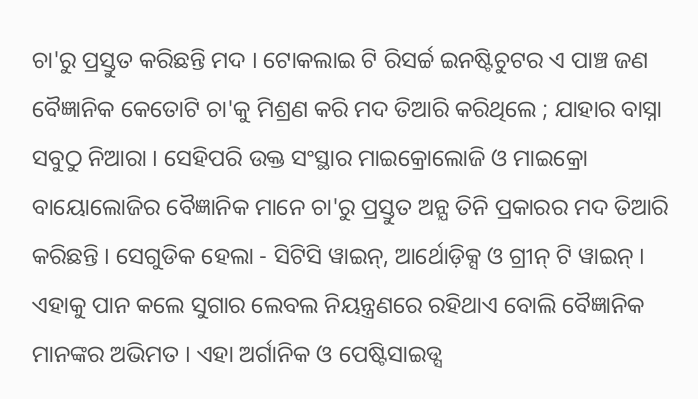ଚା'ରୁ ପ୍ରସ୍ତୁତ କରିଛନ୍ତି ମଦ । ଟୋକଲାଇ ଟି ରିସର୍ଚ୍ଚ ଇନଷ୍ଟିଚୁଟର ଏ ପାଞ୍ଚ ଜଣ ବୈଜ୍ଞାନିକ କେତୋଟି ଚା'କୁ ମିଶ୍ରଣ କରି ମଦ ତିଆରି କରିଥିଲେ ; ଯାହାର ବାସ୍ନା ସବୁଠୁ ନିଆରା । ସେହିପରି ଉକ୍ତ ସଂସ୍ଥାର ମାଇକ୍ରୋଲୋଜି ଓ ମାଇକ୍ରୋ ବାୟୋଲୋଜିର ବୈଜ୍ଞାନିକ ମାନେ ଚା'ରୁ ପ୍ରସ୍ତୁତ ଅନ୍ଯ ତିନି ପ୍ରକାରର ମଦ ତିଆରି କରିଛନ୍ତି । ସେଗୁଡିକ ହେଲା - ସିଟିସି ୱାଇନ୍, ଆର୍ଥୋଡ଼ିକ୍ସ ଓ ଗ୍ରୀନ୍ ଟି ୱାଇନ୍ । ଏହାକୁ ପାନ କଲେ ସୁଗାର ଲେବଲ ନିୟନ୍ତ୍ରଣରେ ରହିଥାଏ ବୋଲି ବୈଜ୍ଞାନିକ ମାନଙ୍କର ଅଭିମତ । ଏହା ଅର୍ଗାନିକ ଓ ପେଷ୍ଟିସାଇଡ୍ସ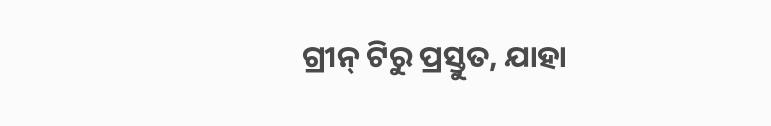ଗ୍ରୀନ୍ ଟିରୁ ପ୍ରସ୍ତୁତ, ଯାହା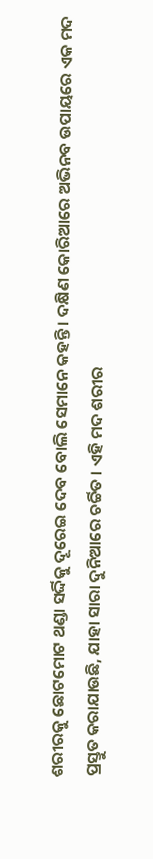ଶରୀରକୁ ଛୋଟମୋଟ ଥଣ୍ଡା ସର୍ଦ୍ଦିକୁ ଦୂରେଇ ଦେବ ବୋଲି ସେମାନେ କହନ୍ତି । ଦକ୍ଷିଣ କୋରିଆରେ ଅଭିନବ ଉପାୟରେ ଏକ ମଦ ପ୍ରସ୍ତୁତ କରାଯାଉଛି, ଯାହା ସାରା ଦୁନିଆରେ ଚର୍ଚ୍ଚିତ । ଏହି ମଦ ଶରୀର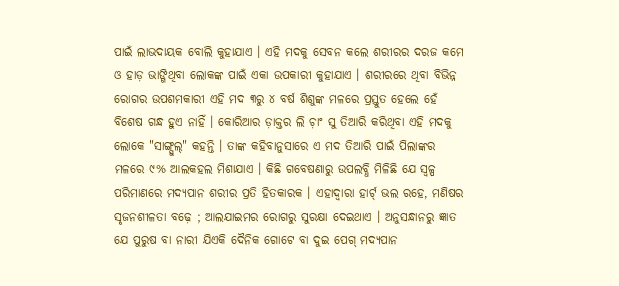ପାଇଁ ଲାଭଦାୟକ ବୋଲି କୁହାଯାଏ । ଏହି ମଦକୁ ସେବନ କଲେ ଶରୀରର ଦରଜ କମେ ଓ ହାଡ଼ ଭାଙ୍ଗିଥିବା ଲୋକଙ୍କ ପାଇଁ ଏକା ଉପକାରୀ କୁହାଯାଏ । ଶରୀରରେ ଥିବା ବିଭିନ୍ନ ରୋଗର ଉପଶମକାରୀ ଏହି ମଦ ୩ରୁ ୪ ବର୍ଷ ଶିଶୁଙ୍କ ମଳରେ ପ୍ରସ୍ତୁତ ହେଲେ ହେଁ ବିଶେଷ ଗନ୍ଧ ହୁଏ ନାହିଁ । କୋରିଆର ଡ଼ାକ୍ତର ଲି ଚ଼ାଂ ସୁ ତିଆରି କରିଥିବା ଏହି ମଦକୁ ଲୋକେ "ସାଙ୍ଗ୍ସୁଲ୍" କହନ୍ତି । ତାଙ୍କ କହିବାନୁସାରେ ଏ ମଦ ତିଆରି ପାଇଁ ପିଲାଙ୍କର ମଳରେ ୯% ଆଲକହଲ ମିଶାଯାଏ । କିଛି ଗବେଷଣାରୁ ଉପଲବ୍ଧି ମିଳିଛି ଯେ ସ୍ବଳ୍ପ ପରିମାଣରେ ମଦ୍ୟପାନ ଶରୀର ପ୍ରତି ହିତକାରକ । ଏହାଦ୍ବାରା ହାର୍ଟ୍ ଭଲ ରହେ, ମଣିଷର ସୃଜନଶୀଳତା ବଢ଼େ ; ଆଲଯାଇମର ରୋଗରୁ ସୁରକ୍ଷା ଦେଇଥାଏ । ଅନୁସନ୍ଧାନରୁ ଜ୍ଞାତ ଯେ ପୁରୁଷ ବା ନାରୀ ଯିଏକି ଦୈନିକ ଗୋଟେ ବା ଦୁଇ ପେଗ୍ ମଦ୍ୟପାନ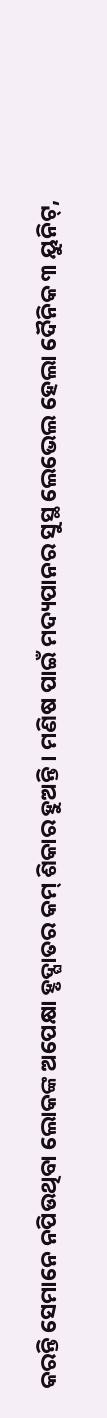କରନ୍ତି ସେମାନେ ନପିଉଥିବା ଲୋକଙ୍କ ଅପେକ୍ଷା ହୃଦ୍ଘାତର କମ୍ ଶିକାର ହୁଅନ୍ତି । ମଣିଷ ପାଇଁ ମଦ୍ୟପାନର ସୁସ୍ଥ ଲେଭେଲ ହେଲା ଦୈନିକ ୩ ୟୁନିଟ୍,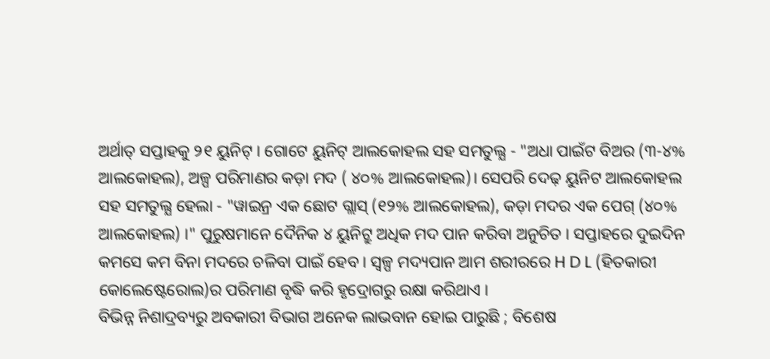ଅର୍ଥାତ୍ ସପ୍ତାହକୁ ୨୧ ୟୁନିଟ୍ । ଗୋଟେ ୟୁନିଟ୍ ଆଲକୋହଲ ସହ ସମତୁଲ୍ଯ - "ଅଧା ପାଇଁଟ ବିଅର (୩-୪% ଆଲକୋହଲ), ଅଳ୍ପ ପରିମାଣର କଡ଼ା ମଦ ( ୪୦% ଆଲକୋହଲ)। ସେପରି ଦେଢ଼ ୟୁନିଟ ଆଲକୋହଲ ସହ ସମତୁଲ୍ଯ ହେଲା - "ୱାଇନ୍ର ଏକ ଛୋଟ ଗ୍ଲାସ୍ (୧୨% ଆଲକୋହଲ), କଡ଼ା ମଦର ଏକ ପେଗ୍ (୪୦% ଆଲକୋହଲ) ।" ପୁରୁଷମାନେ ଦୈନିକ ୪ ୟୁନିଟ୍ରୁ ଅଧିକ ମଦ ପାନ କରିବା ଅନୁଚିତ । ସପ୍ତାହରେ ଦୁଇଦିନ କମସେ କମ ବିନା ମଦରେ ଚଳିବା ପାଇଁ ହେବ । ସ୍ବଳ୍ପ ମଦ୍ୟପାନ ଆମ ଶରୀରରେ H D L (ହିତକାରୀ କୋଲେଷ୍ଟେରୋଲ)ର ପରିମାଣ ବୃଦ୍ଧି କରି ହୃଦ୍ରୋଗରୁ ରକ୍ଷା କରିଥାଏ ।
ବିଭିନ୍ନ ନିଶାଦ୍ରବ୍ୟରୁ ଅବକାରୀ ବିଭାଗ ଅନେକ ଲାଭବାନ ହୋଇ ପାରୁଛି ; ବିଶେଷ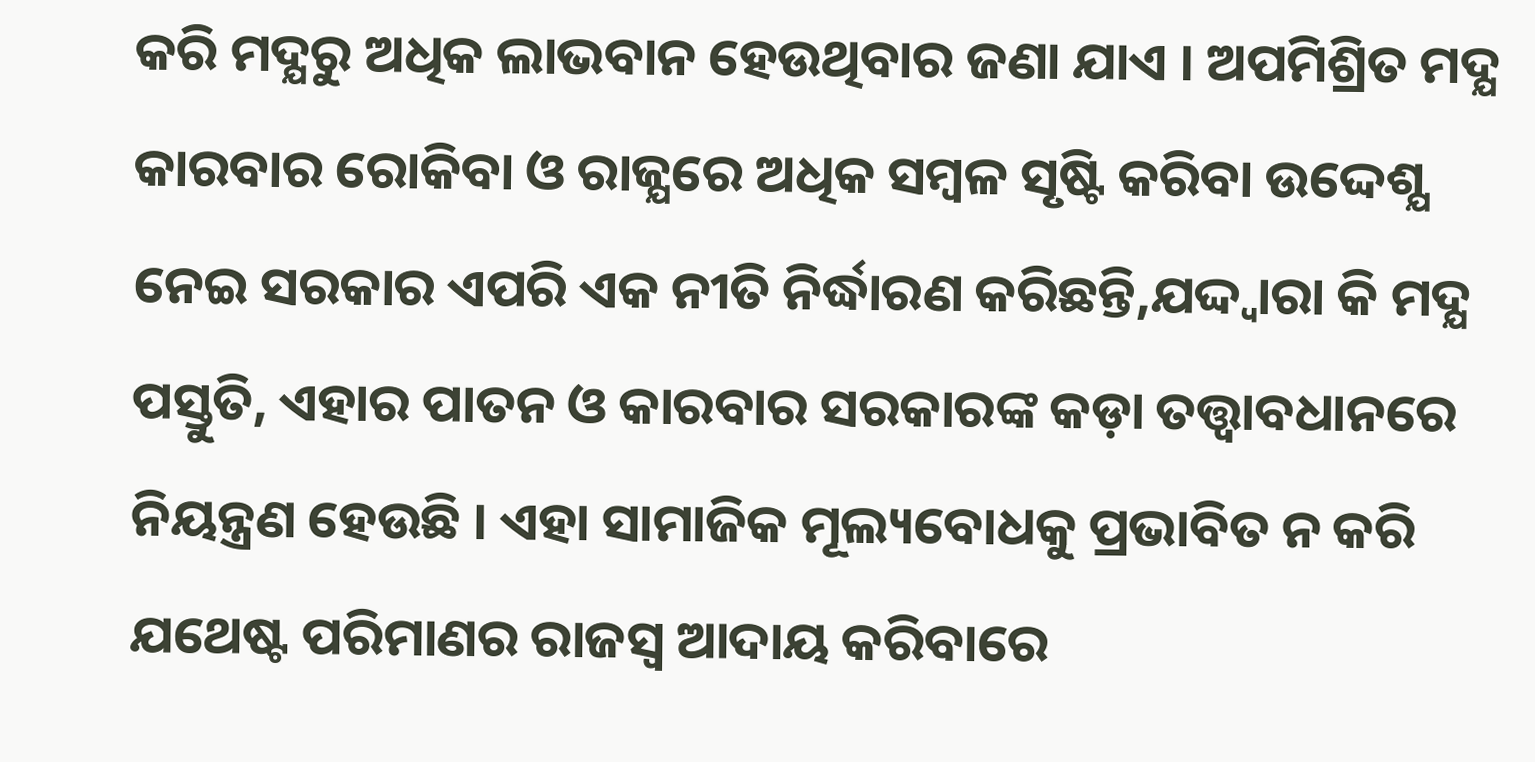କରି ମଦ୍ଯରୁ ଅଧିକ ଲାଭବାନ ହେଉଥିବାର ଜଣା ଯାଏ । ଅପମିଶ୍ରିତ ମଦ୍ଯ କାରବାର ରୋକିବା ଓ ରାଜ୍ଯରେ ଅଧିକ ସମ୍ବଳ ସୃଷ୍ଟି କରିବା ଉଦ୍ଦେଶ୍ଯ ନେଇ ସରକାର ଏପରି ଏକ ନୀତି ନିର୍ଦ୍ଧାରଣ କରିଛନ୍ତି,ଯଦ୍ଦ୍ବାରା କି ମଦ୍ଯ ପସ୍ତୁତି, ଏହାର ପାତନ ଓ କାରବାର ସରକାରଙ୍କ କଡ଼ା ତତ୍ତ୍ବାବଧାନରେ ନିୟନ୍ତ୍ରଣ ହେଉଛି । ଏହା ସାମାଜିକ ମୂଲ୍ୟବୋଧକୁ ପ୍ରଭାବିତ ନ କରି ଯଥେଷ୍ଟ ପରିମାଣର ରାଜସ୍ୱ ଆଦାୟ କରିବାରେ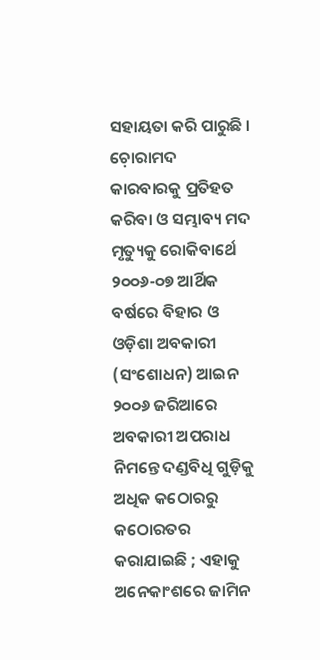ସହାୟତା କରି ପାରୁଛି । ଚ଼ୋରାମଦ କାରବାରକୁ ପ୍ରତିହତ କରିବା ଓ ସମ୍ଭାବ୍ୟ ମଦ ମୃତ୍ୟୁକୁ ରୋକିବାର୍ଥେ ୨୦୦୬-୦୭ ଆର୍ଥିକ ବର୍ଷରେ ବିହାର ଓ ଓଡ଼ିଶା ଅବକାରୀ (ସଂଶୋଧନ) ଆଇନ ୨୦୦୬ ଜରିଆରେ ଅବକାରୀ ଅପରାଧ ନିମନ୍ତେ ଦଣ୍ଡବିଧି ଗୁଡ଼ିକୁ ଅଧିକ କଠୋରରୁ କଠୋରତର କରାଯାଇଛି ; ଏହାକୁ ଅନେକାଂଶରେ ଜାମିନ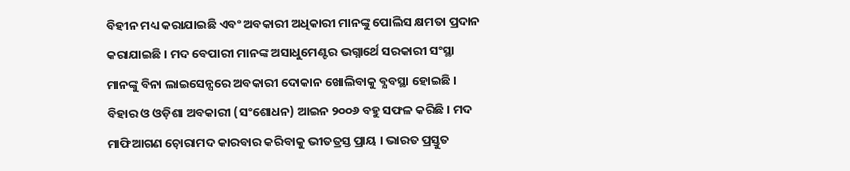ବିହୀନ ମଧ୍ୟ କରାଯାଇଛି ଏବଂ ଅବକାରୀ ଅଧିକାରୀ ମାନଙ୍କୁ ପୋଲିସ କ୍ଷମତା ପ୍ରଦାନ କରାଯାଇଛି । ମଦ ବେପାରୀ ମାନଙ୍କ ଅସାଧୁମେଣ୍ଟର ଭଗ୍ନାର୍ଥେ ସରକାରୀ ସଂସ୍ଥା ମାନଙ୍କୁ ବିନା ଲାଇସେନ୍ସରେ ଅବକାରୀ ଦୋକାନ ଖୋଲିବାକୁ ବ୍ଯବସ୍ଥା ହୋଇଛି । ବିହାର ଓ ଓଡ଼ିଶା ଅବକାରୀ (ସଂଶୋଧନ) ଆଇନ ୨୦୦୬ ବହୁ ସଫଳ କରିଛି । ମଦ ମାଫିଆଗଣ ଚ଼ୋରାମଦ କାରବାର କରିବାକୁ ଭୀତତ୍ରସ୍ତ ପ୍ରାୟ । ଭାରତ ପ୍ରସ୍ତୁତ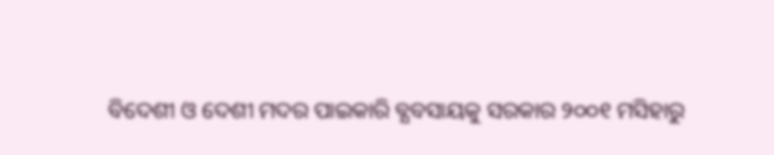ବିଦେଶୀ ଓ ଦେଶୀ ମଦର ପାଇକାରି ବ୍ଯବସାୟକୁ ସରକାର ୨୦୦୧ ମସିହାରୁ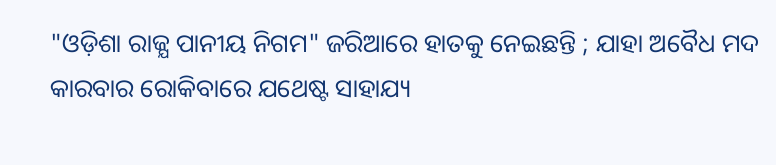"ଓଡ଼ିଶା ରାଜ୍ଯ ପାନୀୟ ନିଗମ" ଜରିଆରେ ହାତକୁ ନେଇଛନ୍ତି ; ଯାହା ଅବୈଧ ମଦ କାରବାର ରୋକିବାରେ ଯଥେଷ୍ଟ ସାହାଯ୍ୟ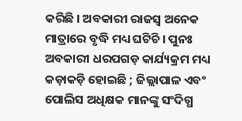କରିଛି । ଅବକାରୀ ରାଜସ୍ୱ ଅନେକ ମାତ୍ରାରେ ବୃଦ୍ଧି ମଧ୍ୟ ଘଟିଚି । ପୁନଃ ଅବକାରୀ ଧରପଗଡ଼ କାର୍ଯ୍ୟକ୍ରମ ମଧ୍ୟ କଡ଼ାକଡ଼ି ହୋଇଛି ; ଜିଲ୍ଲାପାଳ ଏବଂ ପୋଲିସ ଅଧିକ୍ଷକ ମାନଙ୍କୁ ସଂଦିଗ୍ଧ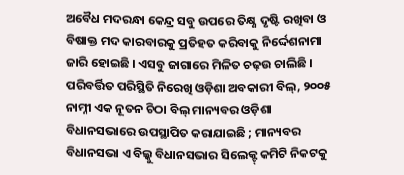ଅବୈଧ ମଦରନ୍ଧା କେନ୍ଦ୍ର ସବୁ ଉପରେ ତିକ୍ଷ୍ଣ ଦୃଷ୍ଟି ରଖିବା ଓ ବିଷାକ୍ତ ମଦ କାରବାରକୁ ପ୍ରତିହତ କରିବାକୁ ନିର୍ଦ୍ଦେଶନାମା ଜାରି ହୋଇଛି । ଏସବୁ ଜାଗାରେ ମିଳିତ ଚଢ଼ଉ ଚାଲିଛି । ପରିବର୍ତ୍ତିତ ପରିସ୍ଥିତି ନିରେଖି ଓଡ଼ିଶା ଅବକାରୀ ବିଲ୍, ୨୦୦୫ ନାମ୍ନୀ ଏକ ନୂତନ ଚିଠା ବିଲ୍ ମାନ୍ୟବର ଓଡ଼ିଶା ବିଧାନସଭାରେ ଉପସ୍ଥାପିତ କରାଯାଇଛି ; ମାନ୍ୟବର ବିଧାନସଭା ଏ ବିଲ୍କୁ ବିଧାନସଭାର ସିଲେକ୍ଟ୍ କମିଟି ନିକଟକୁ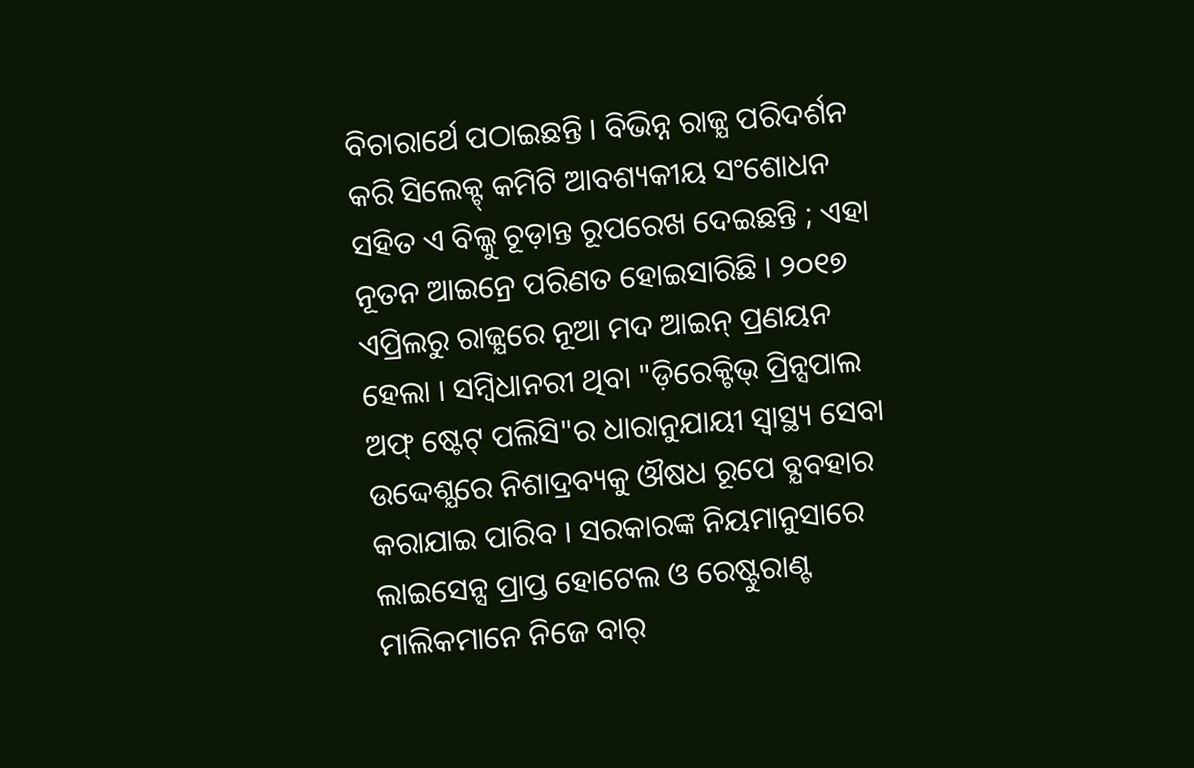ବିଚାରାର୍ଥେ ପଠାଇଛନ୍ତି । ବିଭିନ୍ନ ରାଜ୍ଯ ପରିଦର୍ଶନ କରି ସିଲେକ୍ଟ୍ କମିଟି ଆବଶ୍ୟକୀୟ ସଂଶୋଧନ ସହିତ ଏ ବିଲ୍କୁ ଚୂଡ଼ାନ୍ତ ରୂପରେଖ ଦେଇଛନ୍ତି ; ଏହା ନୂତନ ଆଇନ୍ରେ ପରିଣତ ହୋଇସାରିଛି । ୨୦୧୭ ଏପ୍ରିଲରୁ ରାଜ୍ଯରେ ନୂଆ ମଦ ଆଇନ୍ ପ୍ରଣୟନ ହେଲା । ସମ୍ବିଧାନରୀ ଥିବା "ଡ଼ିରେକ୍ଟିଭ୍ ପ୍ରିନ୍ସପାଲ ଅଫ୍ ଷ୍ଟେଟ୍ ପଲିସି"ର ଧାରାନୁଯାୟୀ ସ୍ବାସ୍ଥ୍ୟ ସେବା ଉଦ୍ଦେଶ୍ଯରେ ନିଶାଦ୍ରବ୍ୟକୁ ଔଷଧ ରୂପେ ବ୍ଯବହାର କରାଯାଇ ପାରିବ । ସରକାରଙ୍କ ନିୟମାନୁସାରେ ଲାଇସେନ୍ସ ପ୍ରାପ୍ତ ହୋଟେଲ ଓ ରେଷ୍ଟୁରାଣ୍ଟ ମାଲିକମାନେ ନିଜେ ବାର୍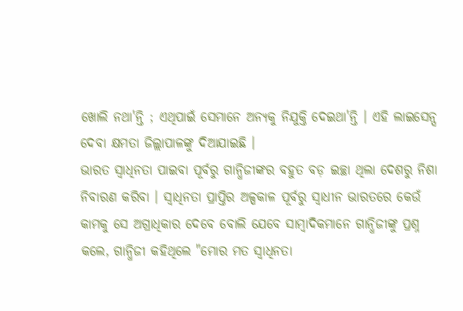ଖୋଲି ନଥା'ନ୍ତି ; ଏଥିପାଇଁ ସେମାନେ ଅନ୍ଯକୁ ନିଯୁକ୍ତି ଦେଇଥା'ନ୍ତି । ଏହି ଲାଇସେନ୍ସ ଦେବା କ୍ଷମତା ଜିଲ୍ଲାପାଳଙ୍କୁ ଦିଆଯାଇଛି ।
ଭାରତ ସ୍ବାଧିନତା ପାଇବା ପୂର୍ବରୁ ଗାନ୍ଧିଜୀଙ୍କର ବହୁତ ବଡ଼ ଇଚ୍ଛା ଥିଲା ଦେଶରୁ ନିଶା ନିବାରଣ କରିବା । ସ୍ବାଧିନତା ପ୍ରାପ୍ତିର ଅଳ୍ପକାଳ ପୂର୍ବରୁ ସ୍ବାଧୀନ ଭାରତରେ କେଉଁ କାମକୁ ସେ ଅଗ୍ରାଧିକାର ଦେବେ ବୋଲି ଯେବେ ସାମ୍ବାଦିକମାନେ ଗାନ୍ଧିଜୀଙ୍କୁ ପ୍ରଶ୍ନ କଲେ, ଗାନ୍ଧିଜୀ କହିଥିଲେ "ମୋର ମତ ସ୍ବାଧିନତା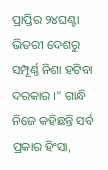ପ୍ରାପ୍ତିର ୨୪ଘଣ୍ଟା ଭିତରୀ ଦେଶରୁ ସମ୍ପୂର୍ଣ୍ଣ ନିଶା ହଟିବା ଦରକାର ।" ଗାନ୍ଧି ନିଜେ କହିଛନ୍ତି ସର୍ବ ପ୍ରକାର ହିଂସା,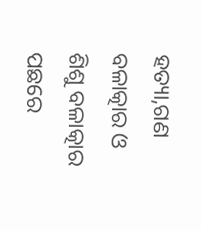ହତ୍ୟା,ଗଣ ବଳାତ୍କାର ଓ ଶିଶୁ ବଳାତ୍କାର ପଛରେ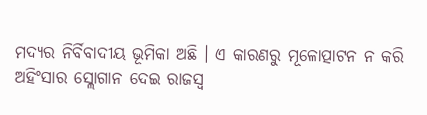ମଦ୍ଯର ନିର୍ବିବାଦୀୟ ଭୂମିକା ଅଛି । ଏ କାରଣରୁ ମୂଳୋତ୍ପାଟନ ନ କରି ଅହିଂସାର ସ୍ଲୋଗାନ ଦେଇ ରାଜସ୍ୱ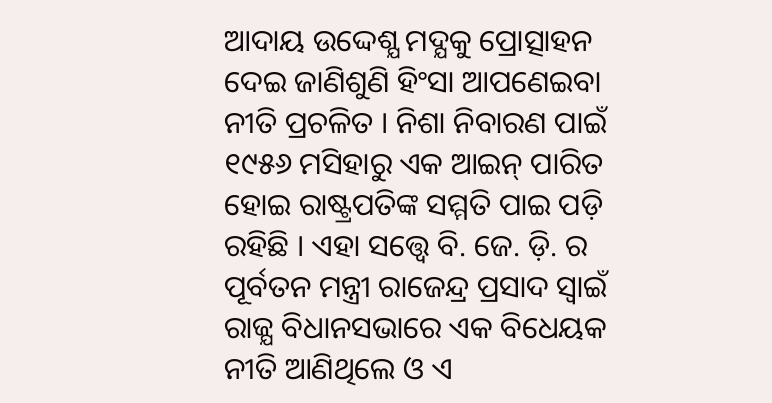ଆଦାୟ ଉଦ୍ଦେଶ୍ଯ ମଦ୍ଯକୁ ପ୍ରୋତ୍ସାହନ ଦେଇ ଜାଣିଶୁଣି ହିଂସା ଆପଣେଇବା ନୀତି ପ୍ରଚଳିତ । ନିଶା ନିବାରଣ ପାଇଁ ୧୯୫୬ ମସିହାରୁ ଏକ ଆଇନ୍ ପାରିତ ହୋଇ ରାଷ୍ଟ୍ରପତିଙ୍କ ସମ୍ମତି ପାଇ ପଡ଼ି ରହିଛି । ଏହା ସତ୍ତ୍ୱେ ବି. ଜେ. ଡ଼ି. ର ପୂର୍ବତନ ମନ୍ତ୍ରୀ ରାଜେନ୍ଦ୍ର ପ୍ରସାଦ ସ୍ବାଇଁ ରାଜ୍ଯ ବିଧାନସଭାରେ ଏକ ବିଧେୟକ ନୀତି ଆଣିଥିଲେ ଓ ଏ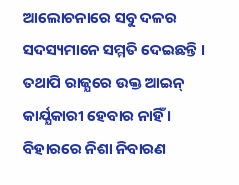ଆଲୋଚନାରେ ସବୁ ଦଳର ସଦସ୍ୟମାନେ ସମ୍ମତି ଦେଇଛନ୍ତି । ତଥାପି ରାଜ୍ଯରେ ଉକ୍ତ ଆଇନ୍ କାର୍ଯ୍ଯକାରୀ ହେବାର ନାହିଁ । ବିହାରରେ ନିଶା ନିବାରଣ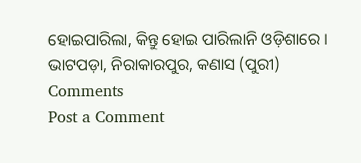ହୋଇପାରିଲା, କିନ୍ତୁ ହୋଇ ପାରିଲାନି ଓଡ଼ିଶାରେ ।
ଭାଟପଡ଼ା, ନିରାକାରପୁର, କଣାସ (ପୁରୀ)
Comments
Post a Comment